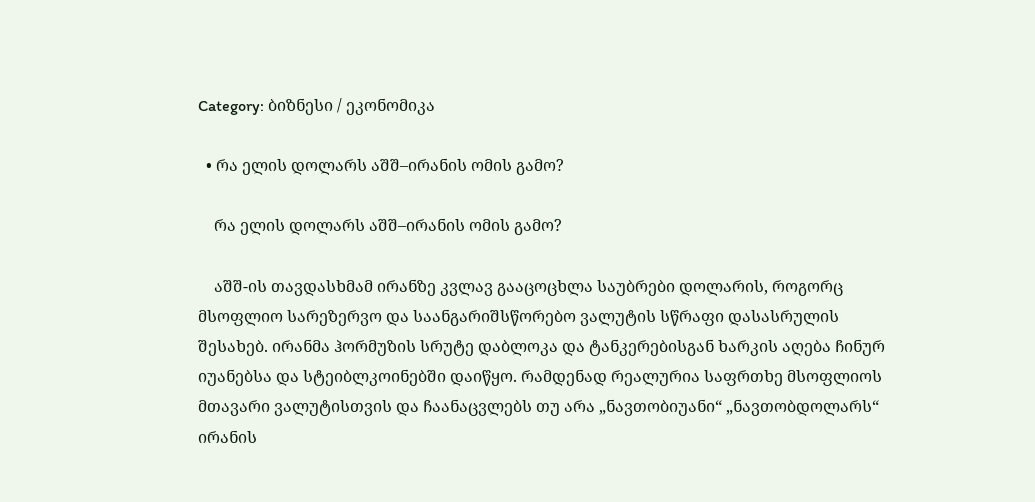Category: ბიზნესი / ეკონომიკა

  • რა ელის დოლარს აშშ–ირანის ომის გამო?

    რა ელის დოლარს აშშ–ირანის ომის გამო?

    აშშ-ის თავდასხმამ ირანზე კვლავ გააცოცხლა საუბრები დოლარის, როგორც მსოფლიო სარეზერვო და საანგარიშსწორებო ვალუტის სწრაფი დასასრულის შესახებ. ირანმა ჰორმუზის სრუტე დაბლოკა და ტანკერებისგან ხარკის აღება ჩინურ იუანებსა და სტეიბლკოინებში დაიწყო. რამდენად რეალურია საფრთხე მსოფლიოს მთავარი ვალუტისთვის და ჩაანაცვლებს თუ არა „ნავთობიუანი“ „ნავთობდოლარს“ ირანის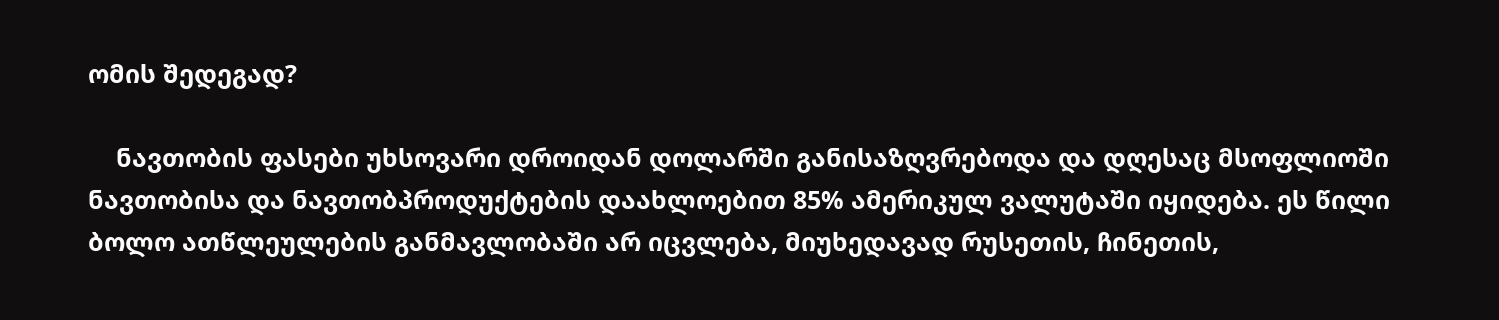ომის შედეგად?

    ნავთობის ფასები უხსოვარი დროიდან დოლარში განისაზღვრებოდა და დღესაც მსოფლიოში ნავთობისა და ნავთობპროდუქტების დაახლოებით 85% ამერიკულ ვალუტაში იყიდება. ეს წილი ბოლო ათწლეულების განმავლობაში არ იცვლება, მიუხედავად რუსეთის, ჩინეთის,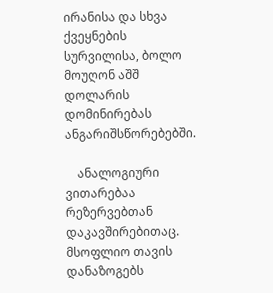ირანისა და სხვა ქვეყნების სურვილისა, ბოლო მოუღონ აშშ დოლარის დომინირებას ანგარიშსწორებებში.

    ანალოგიური ვითარებაა რეზერვებთან დაკავშირებითაც. მსოფლიო თავის დანაზოგებს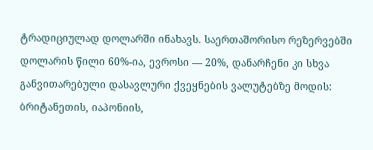ტრადიციულად დოლარში ინახავს. საერთაშორისო რეზერვებში დოლარის წილი 60%-ია, ევროსი — 20%, დანარჩენი კი სხვა განვითარებული დასავლური ქვეყნების ვალუტებზე მოდის: ბრიტანეთის, იაპონიის,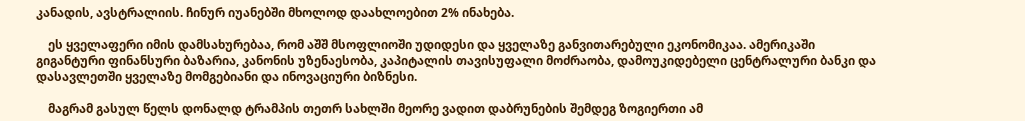კანადის, ავსტრალიის. ჩინურ იუანებში მხოლოდ დაახლოებით 2% ინახება.

    ეს ყველაფერი იმის დამსახურებაა, რომ აშშ მსოფლიოში უდიდესი და ყველაზე განვითარებული ეკონომიკაა. ამერიკაში გიგანტური ფინანსური ბაზარია, კანონის უზენაესობა, კაპიტალის თავისუფალი მოძრაობა, დამოუკიდებელი ცენტრალური ბანკი და დასავლეთში ყველაზე მომგებიანი და ინოვაციური ბიზნესი.

    მაგრამ გასულ წელს დონალდ ტრამპის თეთრ სახლში მეორე ვადით დაბრუნების შემდეგ ზოგიერთი ამ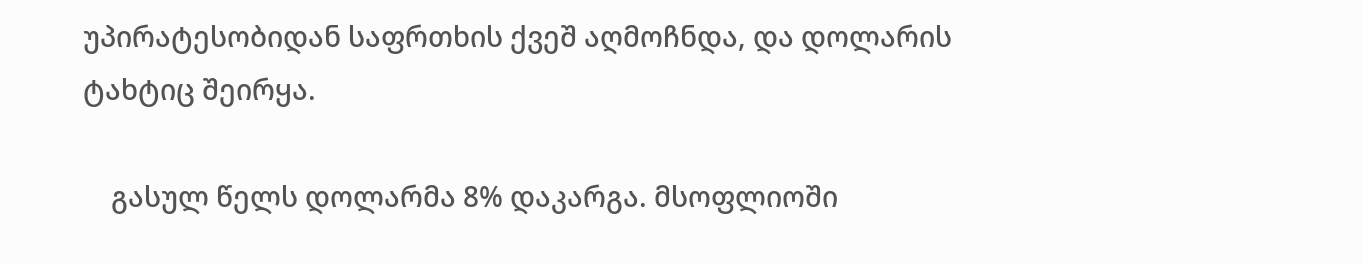უპირატესობიდან საფრთხის ქვეშ აღმოჩნდა, და დოლარის ტახტიც შეირყა.

    გასულ წელს დოლარმა 8% დაკარგა. მსოფლიოში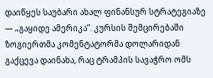დაიწყეს საუბარი ახალ ფინანსურ სტრატეგიაზე — „გაყიდე ამერიკა“. კურსის შემცირებაში ზოგიერთმა კომენტატორმა დოლარიდან გაქცევა დაინახა, რაც ტრამპის სავაჭრო ომს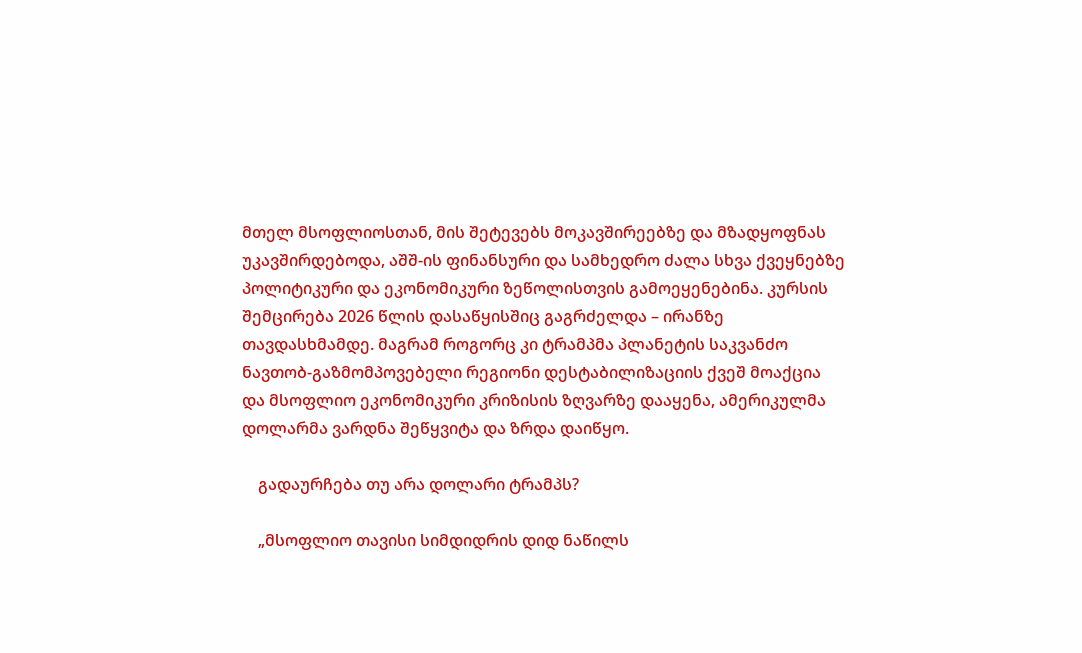მთელ მსოფლიოსთან, მის შეტევებს მოკავშირეებზე და მზადყოფნას უკავშირდებოდა, აშშ-ის ფინანსური და სამხედრო ძალა სხვა ქვეყნებზე პოლიტიკური და ეკონომიკური ზეწოლისთვის გამოეყენებინა. კურსის შემცირება 2026 წლის დასაწყისშიც გაგრძელდა – ირანზე თავდასხმამდე. მაგრამ როგორც კი ტრამპმა პლანეტის საკვანძო ნავთობ-გაზმომპოვებელი რეგიონი დესტაბილიზაციის ქვეშ მოაქცია და მსოფლიო ეკონომიკური კრიზისის ზღვარზე დააყენა, ამერიკულმა დოლარმა ვარდნა შეწყვიტა და ზრდა დაიწყო.

    გადაურჩება თუ არა დოლარი ტრამპს?

    „მსოფლიო თავისი სიმდიდრის დიდ ნაწილს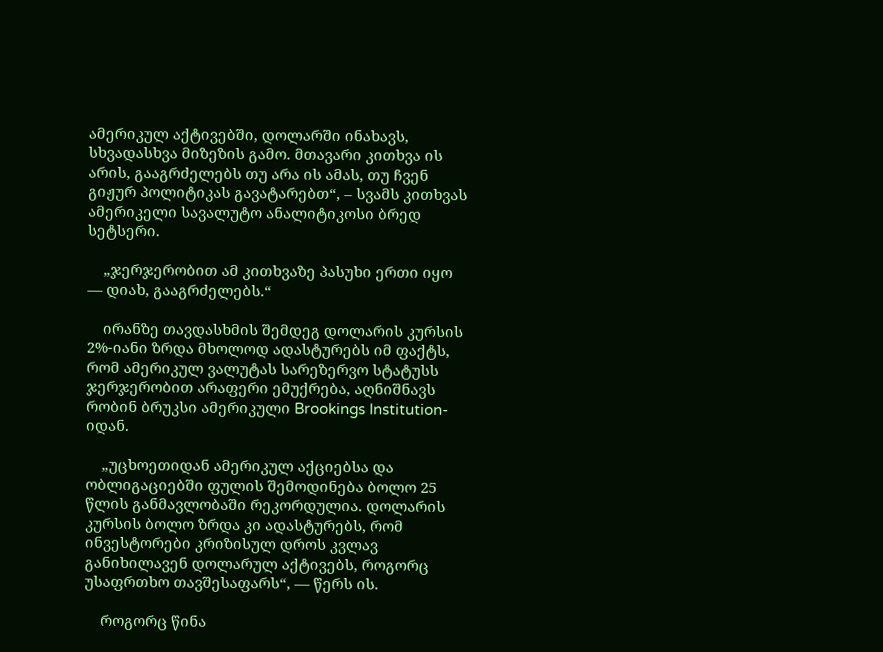ამერიკულ აქტივებში, დოლარში ინახავს, სხვადასხვა მიზეზის გამო. მთავარი კითხვა ის არის, გააგრძელებს თუ არა ის ამას, თუ ჩვენ გიჟურ პოლიტიკას გავატარებთ“, – სვამს კითხვას ამერიკელი სავალუტო ანალიტიკოსი ბრედ სეტსერი.

    „ჯერჯერობით ამ კითხვაზე პასუხი ერთი იყო — დიახ, გააგრძელებს.“

    ირანზე თავდასხმის შემდეგ დოლარის კურსის 2%-იანი ზრდა მხოლოდ ადასტურებს იმ ფაქტს, რომ ამერიკულ ვალუტას სარეზერვო სტატუსს ჯერჯერობით არაფერი ემუქრება, აღნიშნავს რობინ ბრუკსი ამერიკული Brookings Institution-იდან.

    „უცხოეთიდან ამერიკულ აქციებსა და ობლიგაციებში ფულის შემოდინება ბოლო 25 წლის განმავლობაში რეკორდულია. დოლარის კურსის ბოლო ზრდა კი ადასტურებს, რომ ინვესტორები კრიზისულ დროს კვლავ განიხილავენ დოლარულ აქტივებს, როგორც უსაფრთხო თავშესაფარს“, — წერს ის.

    როგორც წინა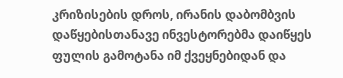კრიზისების დროს, ირანის დაბომბვის დაწყებისთანავე ინვესტორებმა დაიწყეს ფულის გამოტანა იმ ქვეყნებიდან და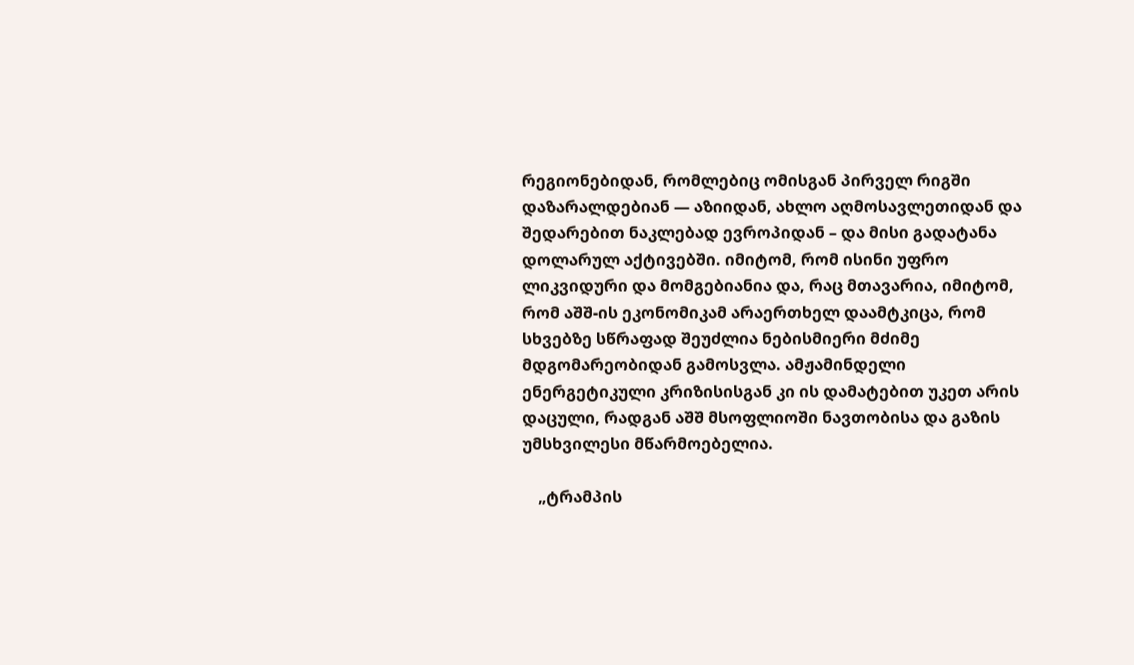რეგიონებიდან, რომლებიც ომისგან პირველ რიგში დაზარალდებიან — აზიიდან, ახლო აღმოსავლეთიდან და შედარებით ნაკლებად ევროპიდან – და მისი გადატანა დოლარულ აქტივებში. იმიტომ, რომ ისინი უფრო ლიკვიდური და მომგებიანია და, რაც მთავარია, იმიტომ, რომ აშშ-ის ეკონომიკამ არაერთხელ დაამტკიცა, რომ სხვებზე სწრაფად შეუძლია ნებისმიერი მძიმე მდგომარეობიდან გამოსვლა. ამჟამინდელი ენერგეტიკული კრიზისისგან კი ის დამატებით უკეთ არის დაცული, რადგან აშშ მსოფლიოში ნავთობისა და გაზის უმსხვილესი მწარმოებელია.

    „ტრამპის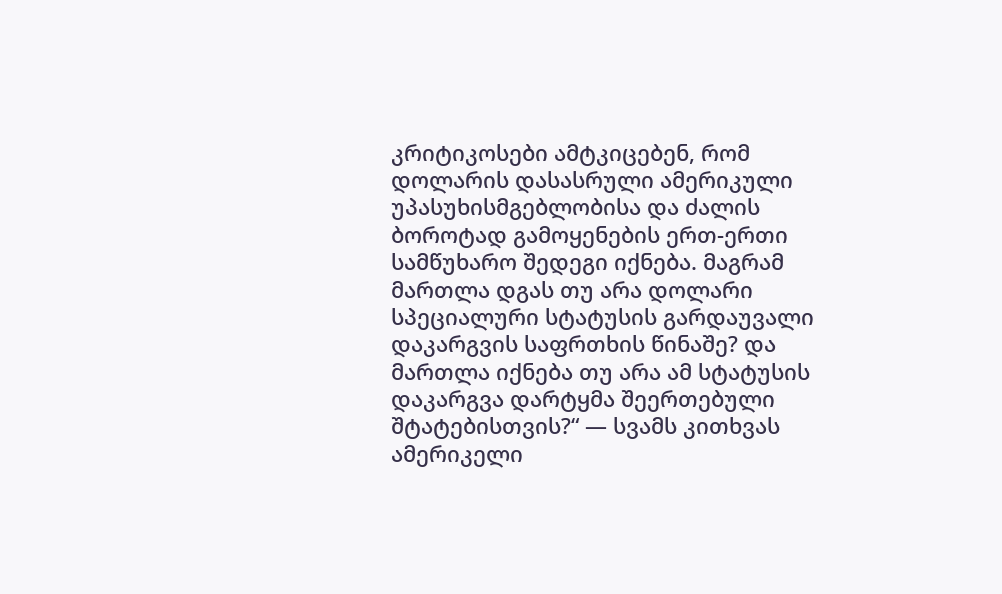კრიტიკოსები ამტკიცებენ, რომ დოლარის დასასრული ამერიკული უპასუხისმგებლობისა და ძალის ბოროტად გამოყენების ერთ-ერთი სამწუხარო შედეგი იქნება. მაგრამ მართლა დგას თუ არა დოლარი სპეციალური სტატუსის გარდაუვალი დაკარგვის საფრთხის წინაშე? და მართლა იქნება თუ არა ამ სტატუსის დაკარგვა დარტყმა შეერთებული შტატებისთვის?“ — სვამს კითხვას ამერიკელი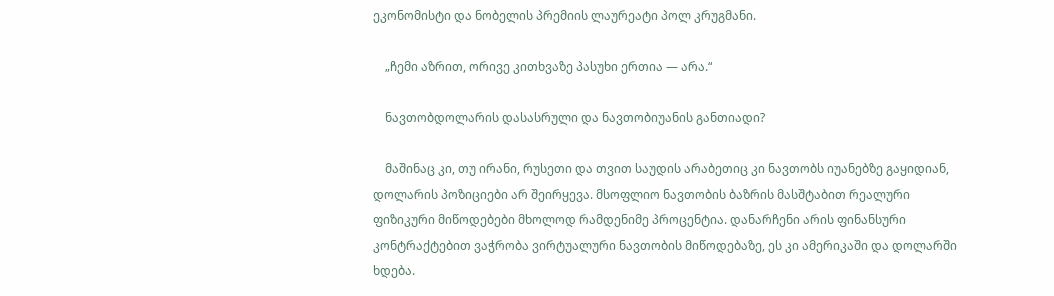ეკონომისტი და ნობელის პრემიის ლაურეატი პოლ კრუგმანი.

    „ჩემი აზრით, ორივე კითხვაზე პასუხი ერთია — არა.“

    ნავთობდოლარის დასასრული და ნავთობიუანის განთიადი?

    მაშინაც კი, თუ ირანი, რუსეთი და თვით საუდის არაბეთიც კი ნავთობს იუანებზე გაყიდიან, დოლარის პოზიციები არ შეირყევა. მსოფლიო ნავთობის ბაზრის მასშტაბით რეალური ფიზიკური მიწოდებები მხოლოდ რამდენიმე პროცენტია. დანარჩენი არის ფინანსური კონტრაქტებით ვაჭრობა ვირტუალური ნავთობის მიწოდებაზე, ეს კი ამერიკაში და დოლარში ხდება.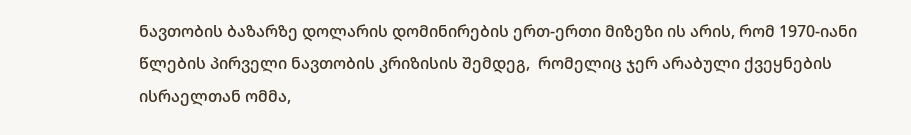ნავთობის ბაზარზე დოლარის დომინირების ერთ-ერთი მიზეზი ის არის, რომ 1970-იანი წლების პირველი ნავთობის კრიზისის შემდეგ,  რომელიც ჯერ არაბული ქვეყნების ისრაელთან ომმა,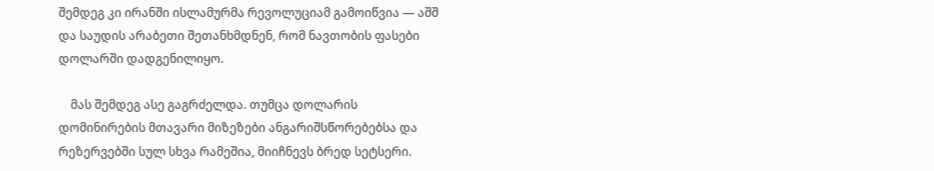შემდეგ კი ირანში ისლამურმა რევოლუციამ გამოიწვია — აშშ და საუდის არაბეთი შეთანხმდნენ, რომ ნავთობის ფასები დოლარში დადგენილიყო.

    მას შემდეგ ასე გაგრძელდა. თუმცა დოლარის დომინირების მთავარი მიზეზები ანგარიშსწორებებსა და რეზერვებში სულ სხვა რამეშია, მიიჩნევს ბრედ სეტსერი.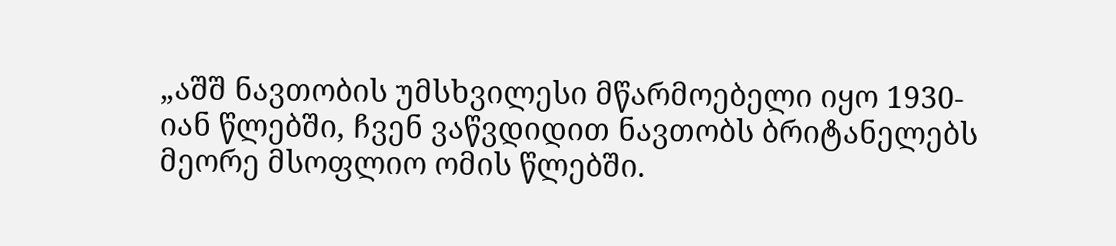„აშშ ნავთობის უმსხვილესი მწარმოებელი იყო 1930-იან წლებში, ჩვენ ვაწვდიდით ნავთობს ბრიტანელებს მეორე მსოფლიო ომის წლებში.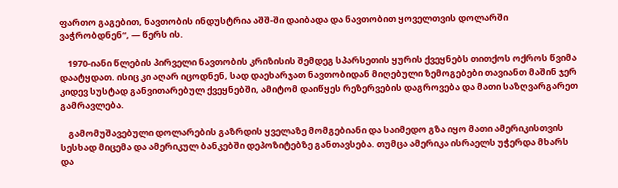ფართო გაგებით, ნავთობის ინდუსტრია აშშ-ში დაიბადა და ნავთობით ყოველთვის დოლარში ვაჭრობდნენ“, — წერს ის.

    1970-იანი წლების პირველი ნავთობის კრიზისის შემდეგ სპარსეთის ყურის ქვეყნებს თითქოს ოქროს წვიმა დაატყდათ. ისიც კი აღარ იცოდნენ, სად დაეხარჯათ ნავთობიდან მიღებული ზემოგებები თავიანთ მაშინ ჯერ კიდევ სუსტად განვითარებულ ქვეყნებში, ამიტომ დაიწყეს რეზერვების დაგროვება და მათი საზღვარგარეთ გამრავლება.

    გამომუშავებული დოლარების გაზრდის ყველაზე მომგებიანი და საიმედო გზა იყო მათი ამერიკისთვის სესხად მიცემა და ამერიკულ ბანკებში დეპოზიტებზე განთავსება. თუმცა ამერიკა ისრაელს უჭერდა მხარს და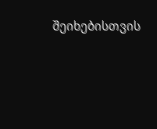შეიხებისთვის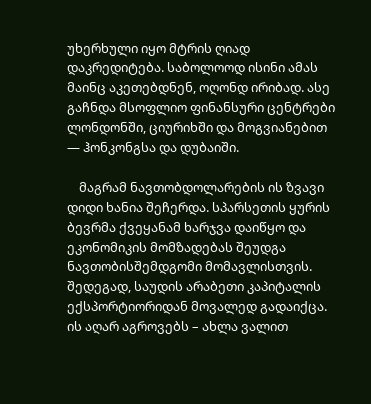უხერხული იყო მტრის ღიად დაკრედიტება. საბოლოოდ ისინი ამას მაინც აკეთებდნენ, ოღონდ ირიბად. ასე გაჩნდა მსოფლიო ფინანსური ცენტრები ლონდონში, ციურიხში და მოგვიანებით — ჰონკონგსა და დუბაიში.

    მაგრამ ნავთობდოლარების ის ზვავი დიდი ხანია შეჩერდა. სპარსეთის ყურის ბევრმა ქვეყანამ ხარჯვა დაიწყო და ეკონომიკის მომზადებას შეუდგა ნავთობისშემდგომი მომავლისთვის. შედეგად, საუდის არაბეთი კაპიტალის ექსპორტიორიდან მოვალედ გადაიქცა. ის აღარ აგროვებს – ახლა ვალით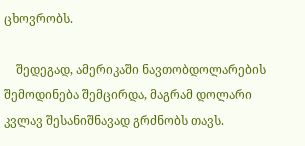ცხოვრობს.

    შედეგად, ამერიკაში ნავთობდოლარების შემოდინება შემცირდა, მაგრამ დოლარი კვლავ შესანიშნავად გრძნობს თავს.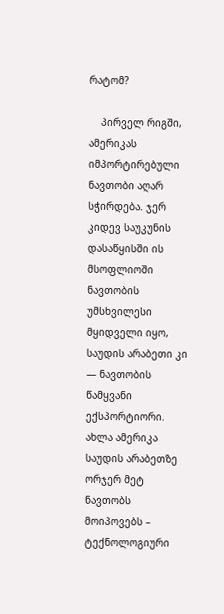რატომ?

    პირველ რიგში, ამერიკას იმპორტირებული ნავთობი აღარ სჭირდება. ჯერ კიდევ საუკუნის დასაწყისში ის მსოფლიოში ნავთობის უმსხვილესი მყიდველი იყო, საუდის არაბეთი კი — ნავთობის წამყვანი ექსპორტიორი. ახლა ამერიკა საუდის არაბეთზე ორჯერ მეტ ნავთობს მოიპოვებს – ტექნოლოგიური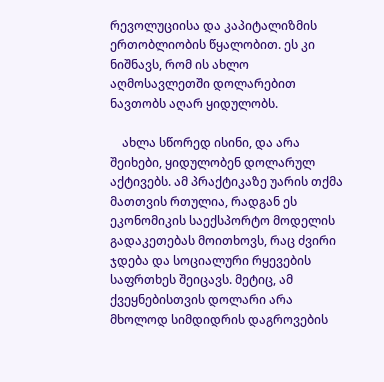რევოლუციისა და კაპიტალიზმის ერთობლიობის წყალობით. ეს კი ნიშნავს, რომ ის ახლო აღმოსავლეთში დოლარებით ნავთობს აღარ ყიდულობს.

    ახლა სწორედ ისინი, და არა შეიხები, ყიდულობენ დოლარულ აქტივებს. ამ პრაქტიკაზე უარის თქმა მათთვის რთულია, რადგან ეს ეკონომიკის საექსპორტო მოდელის გადაკეთებას მოითხოვს, რაც ძვირი ჯდება და სოციალური რყევების საფრთხეს შეიცავს. მეტიც, ამ ქვეყნებისთვის დოლარი არა მხოლოდ სიმდიდრის დაგროვების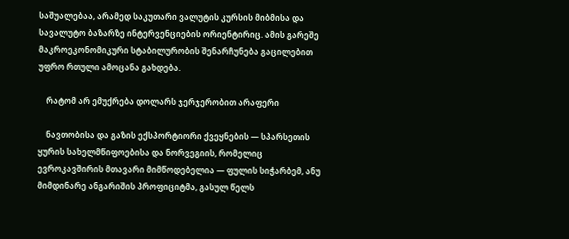საშუალებაა, არამედ საკუთარი ვალუტის კურსის მიბმისა და სავალუტო ბაზარზე ინტერვენციების ორიენტირიც. ამის გარეშე მაკროეკონომიკური სტაბილურობის შენარჩუნება გაცილებით უფრო რთული ამოცანა გახდება.

    რატომ არ ემუქრება დოლარს ჯერჯერობით არაფერი

    ნავთობისა და გაზის ექსპორტიორი ქვეყნების — სპარსეთის ყურის სახელმწიფოებისა და ნორვეგიის, რომელიც ევროკავშირის მთავარი მიმწოდებელია — ფულის სიჭარბემ, ანუ მიმდინარე ანგარიშის პროფიციტმა, გასულ წელს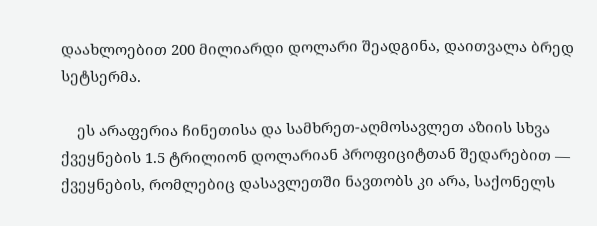დაახლოებით 200 მილიარდი დოლარი შეადგინა, დაითვალა ბრედ სეტსერმა.

    ეს არაფერია ჩინეთისა და სამხრეთ-აღმოსავლეთ აზიის სხვა ქვეყნების 1.5 ტრილიონ დოლარიან პროფიციტთან შედარებით — ქვეყნების, რომლებიც დასავლეთში ნავთობს კი არა, საქონელს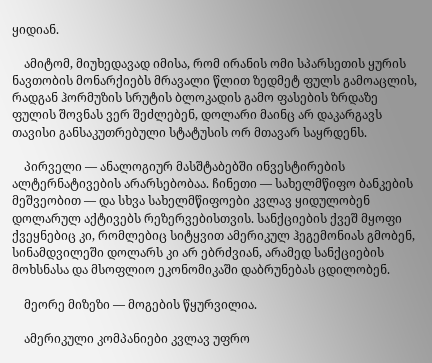ყიდიან.

    ამიტომ, მიუხედავად იმისა, რომ ირანის ომი სპარსეთის ყურის ნავთობის მონარქიებს მრავალი წლით ზედმეტ ფულს გამოაცლის, რადგან ჰორმუზის სრუტის ბლოკადის გამო ფასების ზრდაზე ფულის შოვნას ვერ შეძლებენ, დოლარი მაინც არ დაკარგავს თავისი განსაკუთრებული სტატუსის ორ მთავარ საყრდენს.

    პირველი — ანალოგიურ მასშტაბებში ინვესტირების ალტერნატივების არარსებობაა. ჩინეთი — სახელმწიფო ბანკების მეშვეობით — და სხვა სახელმწიფოები კვლავ ყიდულობენ დოლარულ აქტივებს რეზერვებისთვის. სანქციების ქვეშ მყოფი ქვეყნებიც კი, რომლებიც სიტყვით ამერიკულ ჰეგემონიას გმობენ, სინამდვილეში დოლარს კი არ ებრძვიან, არამედ სანქციების მოხსნასა და მსოფლიო ეკონომიკაში დაბრუნებას ცდილობენ.

    მეორე მიზეზი — მოგების წყურვილია.

    ამერიკული კომპანიები კვლავ უფრო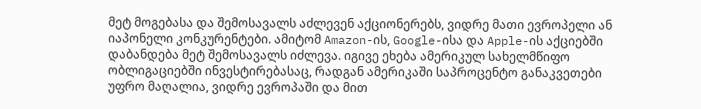მეტ მოგებასა და შემოსავალს აძლევენ აქციონერებს, ვიდრე მათი ევროპელი ან იაპონელი კონკურენტები. ამიტომ Amazon-ის, Google-ისა და Apple-ის აქციებში დაბანდება მეტ შემოსავალს იძლევა. იგივე ეხება ამერიკულ სახელმწიფო ობლიგაციებში ინვესტირებასაც, რადგან ამერიკაში საპროცენტო განაკვეთები უფრო მაღალია, ვიდრე ევროპაში და მით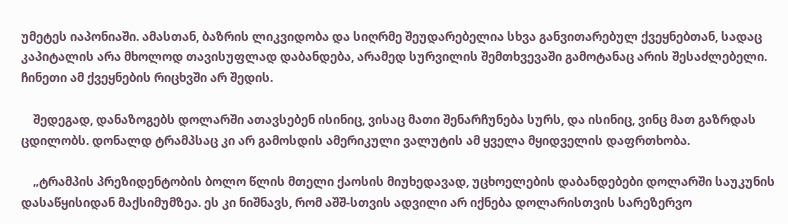უმეტეს იაპონიაში. ამასთან, ბაზრის ლიკვიდობა და სიღრმე შეუდარებელია სხვა განვითარებულ ქვეყნებთან, სადაც კაპიტალის არა მხოლოდ თავისუფლად დაბანდება, არამედ სურვილის შემთხვევაში გამოტანაც არის შესაძლებელი. ჩინეთი ამ ქვეყნების რიცხვში არ შედის.

    შედეგად, დანაზოგებს დოლარში ათავსებენ ისინიც, ვისაც მათი შენარჩუნება სურს, და ისინიც, ვინც მათ გაზრდას ცდილობს. დონალდ ტრამპსაც კი არ გამოსდის ამერიკული ვალუტის ამ ყველა მყიდველის დაფრთხობა.

    „ტრამპის პრეზიდენტობის ბოლო წლის მთელი ქაოსის მიუხედავად, უცხოელების დაბანდებები დოლარში საუკუნის დასაწყისიდან მაქსიმუმზეა. ეს კი ნიშნავს, რომ აშშ-სთვის ადვილი არ იქნება დოლარისთვის სარეზერვო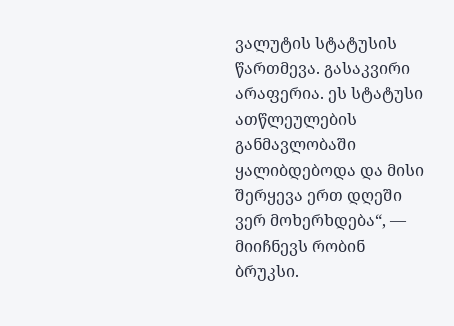ვალუტის სტატუსის წართმევა. გასაკვირი არაფერია. ეს სტატუსი ათწლეულების განმავლობაში ყალიბდებოდა და მისი შერყევა ერთ დღეში ვერ მოხერხდება“, — მიიჩნევს რობინ ბრუკსი.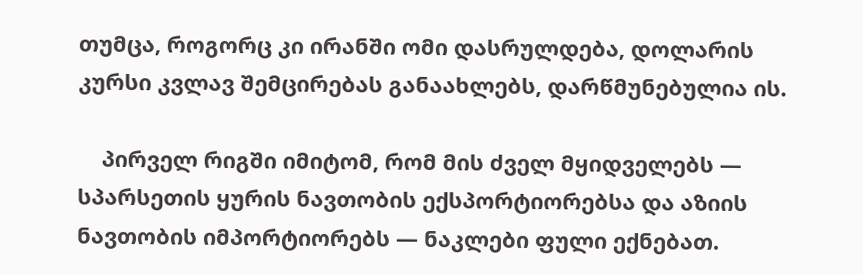თუმცა, როგორც კი ირანში ომი დასრულდება, დოლარის კურსი კვლავ შემცირებას განაახლებს, დარწმუნებულია ის.

    პირველ რიგში იმიტომ, რომ მის ძველ მყიდველებს — სპარსეთის ყურის ნავთობის ექსპორტიორებსა და აზიის ნავთობის იმპორტიორებს — ნაკლები ფული ექნებათ.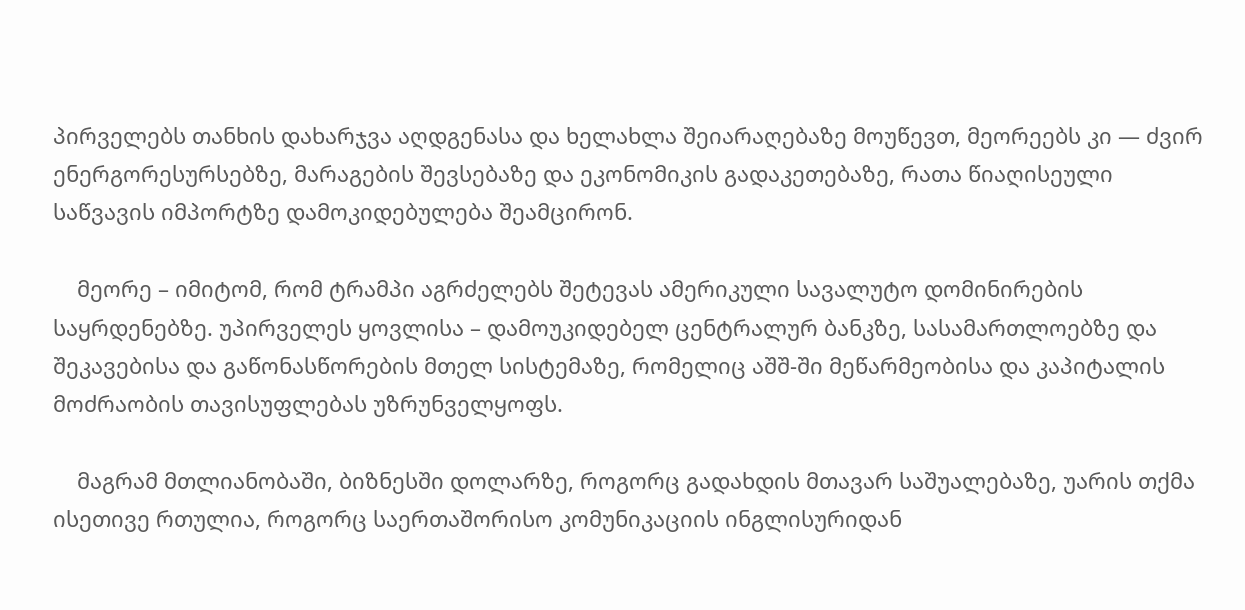პირველებს თანხის დახარჯვა აღდგენასა და ხელახლა შეიარაღებაზე მოუწევთ, მეორეებს კი — ძვირ ენერგორესურსებზე, მარაგების შევსებაზე და ეკონომიკის გადაკეთებაზე, რათა წიაღისეული საწვავის იმპორტზე დამოკიდებულება შეამცირონ.

    მეორე – იმიტომ, რომ ტრამპი აგრძელებს შეტევას ამერიკული სავალუტო დომინირების საყრდენებზე. უპირველეს ყოვლისა – დამოუკიდებელ ცენტრალურ ბანკზე, სასამართლოებზე და შეკავებისა და გაწონასწორების მთელ სისტემაზე, რომელიც აშშ-ში მეწარმეობისა და კაპიტალის მოძრაობის თავისუფლებას უზრუნველყოფს.

    მაგრამ მთლიანობაში, ბიზნესში დოლარზე, როგორც გადახდის მთავარ საშუალებაზე, უარის თქმა ისეთივე რთულია, როგორც საერთაშორისო კომუნიკაციის ინგლისურიდან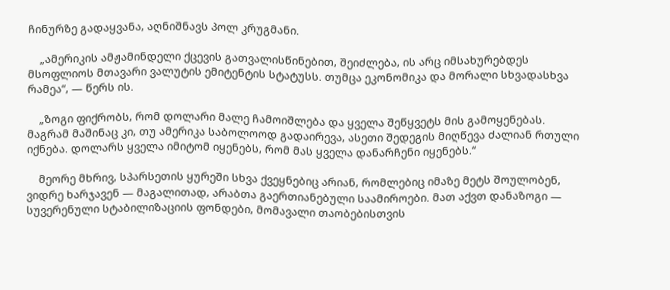ჩინურზე გადაყვანა, აღნიშნავს პოლ კრუგმანი.

    „ამერიკის ამჟამინდელი ქცევის გათვალისწინებით, შეიძლება, ის არც იმსახურებდეს მსოფლიოს მთავარი ვალუტის ემიტენტის სტატუსს. თუმცა ეკონომიკა და მორალი სხვადასხვა რამეა“, — წერს ის.

    „ზოგი ფიქრობს, რომ დოლარი მალე ჩამოიშლება და ყველა შეწყვეტს მის გამოყენებას. მაგრამ მაშინაც კი, თუ ამერიკა საბოლოოდ გადაირევა, ასეთი შედეგის მიღწევა ძალიან რთული იქნება. დოლარს ყველა იმიტომ იყენებს, რომ მას ყველა დანარჩენი იყენებს.“

    მეორე მხრივ, სპარსეთის ყურეში სხვა ქვეყნებიც არიან, რომლებიც იმაზე მეტს შოულობენ, ვიდრე ხარჯავენ — მაგალითად, არაბთა გაერთიანებული საამიროები. მათ აქვთ დანაზოგი — სუვერენული სტაბილიზაციის ფონდები, მომავალი თაობებისთვის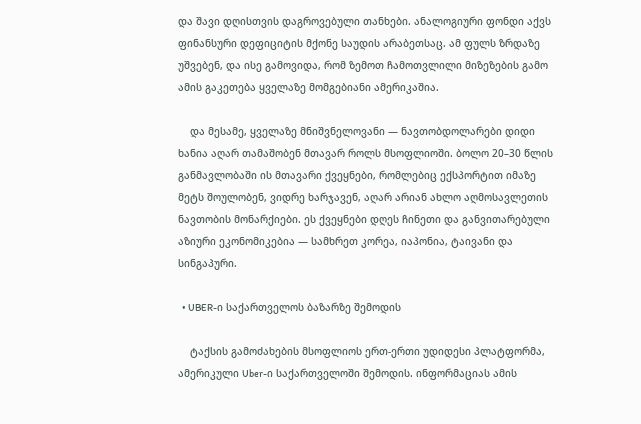და შავი დღისთვის დაგროვებული თანხები. ანალოგიური ფონდი აქვს ფინანსური დეფიციტის მქონე საუდის არაბეთსაც. ამ ფულს ზრდაზე უშვებენ, და ისე გამოვიდა, რომ ზემოთ ჩამოთვლილი მიზეზების გამო ამის გაკეთება ყველაზე მომგებიანი ამერიკაშია.

    და მესამე, ყველაზე მნიშვნელოვანი — ნავთობდოლარები დიდი ხანია აღარ თამაშობენ მთავარ როლს მსოფლიოში. ბოლო 20–30 წლის განმავლობაში ის მთავარი ქვეყნები, რომლებიც ექსპორტით იმაზე მეტს შოულობენ, ვიდრე ხარჯავენ, აღარ არიან ახლო აღმოსავლეთის ნავთობის მონარქიები. ეს ქვეყნები დღეს ჩინეთი და განვითარებული აზიური ეკონომიკებია — სამხრეთ კორეა, იაპონია, ტაივანი და სინგაპური.

  • UBER-ი საქართველოს ბაზარზე შემოდის

    ტაქსის გამოძახების მსოფლიოს ერთ-ერთი უდიდესი პლატფორმა, ამერიკული Uber-ი საქართველოში შემოდის. ინფორმაციას ამის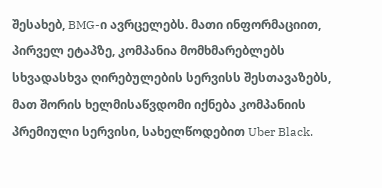შესახებ, BMG-ი ავრცელებს. მათი ინფორმაციით,  პირველ ეტაპზე, კომპანია მომხმარებლებს სხვადასხვა ღირებულების სერვისს შესთავაზებს, მათ შორის ხელმისაწვდომი იქნება კომპანიის პრემიული სერვისი, სახელწოდებით Uber Black.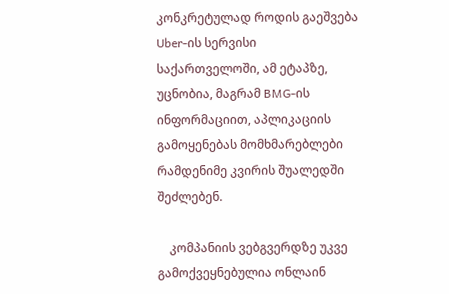კონკრეტულად როდის გაეშვება Uber-ის სერვისი საქართველოში, ამ ეტაპზე, უცნობია, მაგრამ BMG-ის ინფორმაციით, აპლიკაციის გამოყენებას მომხმარებლები რამდენიმე კვირის შუალედში შეძლებენ.

    კომპანიის ვებგვერდზე უკვე გამოქვეყნებულია ონლაინ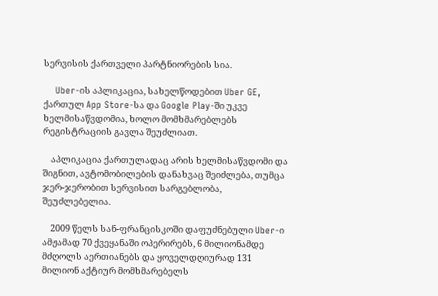სერვისის ქართველი პარტნიორების სია.

    Uber-ის აპლიკაცია, სახელწოდებით Uber GE, ქართულ App Store-სა და Google Play-ში უკვე ხელმისაწვდომია, ხოლო მომხმარებლებს რეგისტრაციის გავლა შეუძლიათ.

    აპლიკაცია ქართულადაც არის ხელმისაწვდომი და შიგნით, ავტომობილების დანახვაც შეიძლება, თუმცა ჯერ-ჯერობით სერვისით სარგებლობა, შეუძლებელია.

    2009 წელს სან-ფრანცისკოში დაფუძნებული Uber-ი ამჟამად 70 ქვეყანაში ოპერირებს, 6 მილიონამდე მძღოლს აერთიანებს და ყოველდღიურად 131 მილიონ აქტიურ მომხმარებელს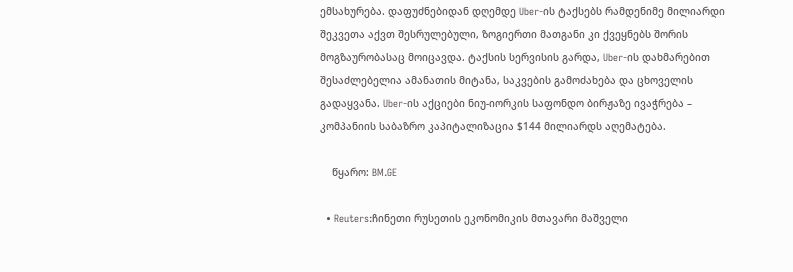ემსახურება. დაფუძნებიდან დღემდე Uber-ის ტაქსებს რამდენიმე მილიარდი შეკვეთა აქვთ შესრულებული, ზოგიერთი მათგანი კი ქვეყნებს შორის მოგზაურობასაც მოიცავდა. ტაქსის სერვისის გარდა, Uber-ის დახმარებით შესაძლებელია ამანათის მიტანა, საკვების გამოძახება და ცხოველის გადაყვანა. Uber-ის აქციები ნიუ-იორკის საფონდო ბირჟაზე ივაჭრება – კომპანიის საბაზრო კაპიტალიზაცია $144 მილიარდს აღემატება.

    წყარო: BM.GE

  • Reuters:ჩინეთი რუსეთის ეკონომიკის მთავარი მაშველი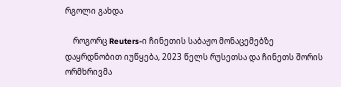რგოლი გახდა

    როგორც Reuters-ი ჩინეთის საბაჟო მონაცემებზე დაყრდნობით იუწყება, 2023 წელს რუსეთსა და ჩინეთს შორის ორმხრივმა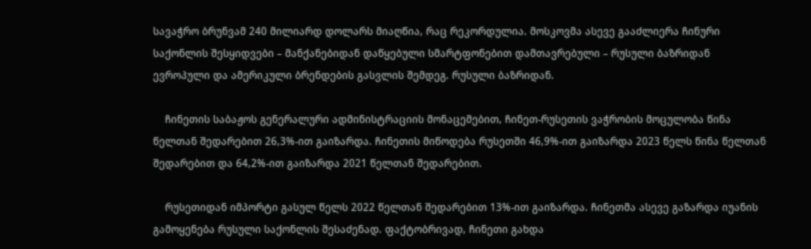სავაჭრო ბრუნვამ 240 მილიარდ დოლარს მიაღწია, რაც რეკორდულია. მოსკოვმა ასევე გააძლიერა ჩინური საქონლის შესყიდვები – მანქანებიდან დაწყებული სმარტფონებით დამთავრებული – რუსული ბაზრიდან ევროპული და ამერიკული ბრენდების გასვლის შემდეგ. რუსული ბაზრიდან.

    ჩინეთის საბაჟოს გენერალური ადმინისტრაციის მონაცემებით, ჩინეთ-რუსეთის ვაჭრობის მოცულობა წინა წელთან შედარებით 26,3%-ით გაიზარდა. ჩინეთის მიწოდება რუსეთში 46,9%-ით გაიზარდა 2023 წელს წინა წელთან შედარებით და 64,2%-ით გაიზარდა 2021 წელთან შედარებით.

    რუსეთიდან იმპორტი გასულ წელს 2022 წელთან შედარებით 13%-ით გაიზარდა. ჩინეთმა ასევე გაზარდა იუანის გამოყენება რუსული საქონლის შესაძენად. ფაქტობრივად, ჩინეთი გახდა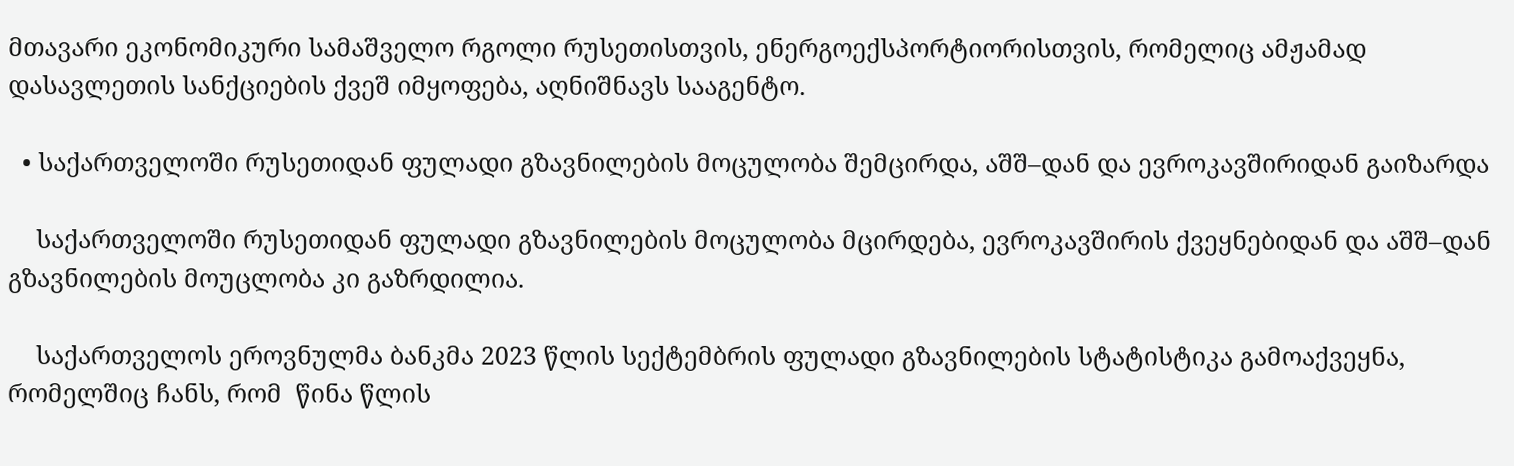მთავარი ეკონომიკური სამაშველო რგოლი რუსეთისთვის, ენერგოექსპორტიორისთვის, რომელიც ამჟამად დასავლეთის სანქციების ქვეშ იმყოფება, აღნიშნავს სააგენტო.

  • საქართველოში რუსეთიდან ფულადი გზავნილების მოცულობა შემცირდა, აშშ–დან და ევროკავშირიდან გაიზარდა

    საქართველოში რუსეთიდან ფულადი გზავნილების მოცულობა მცირდება, ევროკავშირის ქვეყნებიდან და აშშ–დან გზავნილების მოუცლობა კი გაზრდილია.

    საქართველოს ეროვნულმა ბანკმა 2023 წლის სექტემბრის ფულადი გზავნილების სტატისტიკა გამოაქვეყნა, რომელშიც ჩანს, რომ  წინა წლის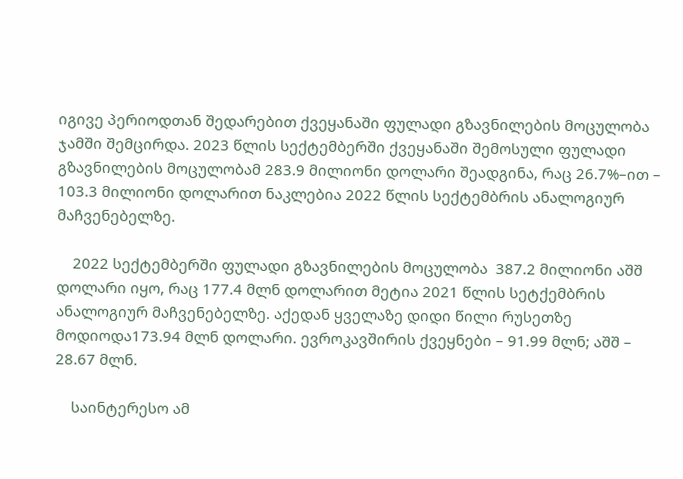იგივე პერიოდთან შედარებით ქვეყანაში ფულადი გზავნილების მოცულობა ჯამში შემცირდა. 2023 წლის სექტემბერში ქვეყანაში შემოსული ფულადი გზავნილების მოცულობამ 283.9 მილიონი დოლარი შეადგინა, რაც 26.7%–ით – 103.3 მილიონი დოლარით ნაკლებია 2022 წლის სექტემბრის ანალოგიურ მაჩვენებელზე.

    2022 სექტემბერში ფულადი გზავნილების მოცულობა  387.2 მილიონი აშშ დოლარი იყო, რაც 177.4 მლნ დოლარით მეტია 2021 წლის სეტქემბრის ანალოგიურ მაჩვენებელზე. აქედან ყველაზე დიდი წილი რუსეთზე მოდიოდა173.94 მლნ დოლარი. ევროკავშირის ქვეყნები – 91.99 მლნ; აშშ – 28.67 მლნ.

    საინტერესო ამ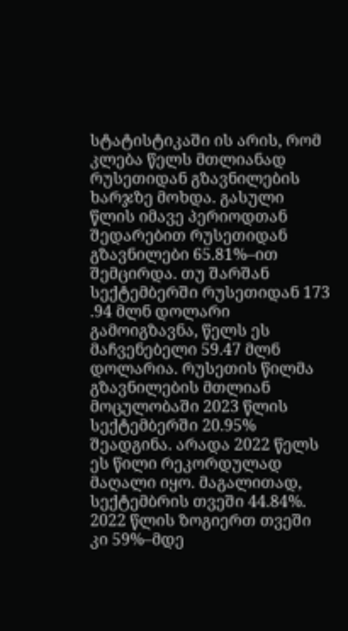სტატისტიკაში ის არის, რომ კლება წელს მთლიანად რუსეთიდან გზავნილების ხარჯზე მოხდა. გასული წლის იმავე პერიოდთან შედარებით რუსეთიდან გზავნილები 65.81%–ით შემცირდა. თუ შარშან სექტემბერში რუსეთიდან 173 .94 მლნ დოლარი გამოიგზავნა, წელს ეს მაჩვენებელი 59.47 მლნ დოლარია. რუსეთის წილმა გზავნილების მთლიან მოცულობაში 2023 წლის სექტემბერში 20.95% შეადგინა. არადა 2022 წელს ეს წილი რეკორდულად მაღალი იყო. მაგალითად, სექტემბრის თვეში 44.84%. 2022 წლის ზოგიერთ თვეში კი 59%–მდე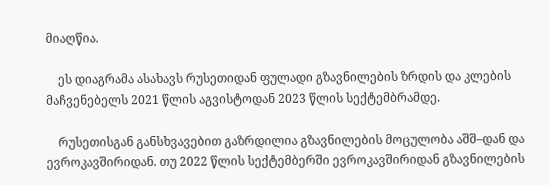მიაღწია.

    ეს დიაგრამა ასახავს რუსეთიდან ფულადი გზავნილების ზრდის და კლების მაჩვენებელს 2021 წლის აგვისტოდან 2023 წლის სექტემბრამდე.

    რუსეთისგან განსხვავებით გაზრდილია გზავნილების მოცულობა აშშ–დან და ევროკავშირიდან. თუ 2022 წლის სექტემბერში ევროკავშირიდან გზავნილების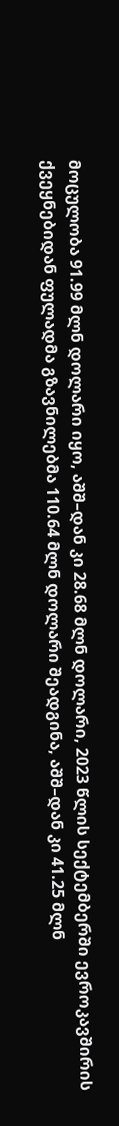მოცულობა 91.99 მლნ დოლარი იყო, აშშ–დან კი 28.68 მლნ დოლარი, 2023 წლის სექტემბერში ევროკავშირის ქვეყნებიდან ფულადმა გზავნილებმა 110.64 მლნ დოლარი შეადგინა, აშშ–დან კი 41.25 მლნ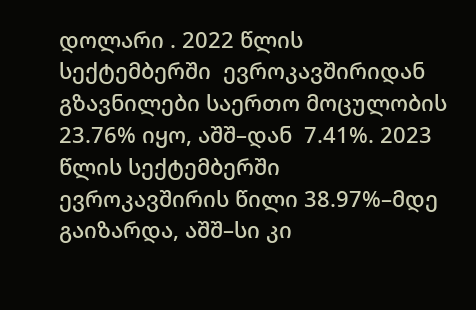დოლარი . 2022 წლის სექტემბერში  ევროკავშირიდან გზავნილები საერთო მოცულობის 23.76% იყო, აშშ–დან  7.41%. 2023 წლის სექტემბერში ევროკავშირის წილი 38.97%–მდე გაიზარდა, აშშ–სი კი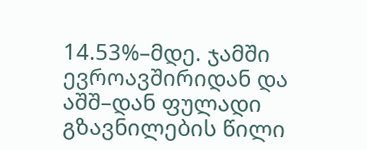14.53%–მდე. ჯამში ევროავშირიდან და აშშ–დან ფულადი გზავნილების წილი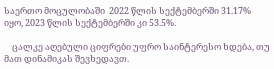საერთო მოცულობაში  2022 წლის სექტემბერში 31.17% იყო, 2023 წლის სექტემბერში კი 53.5%.

    ცალკე აღებული ციფრები უფრო საინტერესო ხდება, თუ მათ დინამიკას შევხედავთ.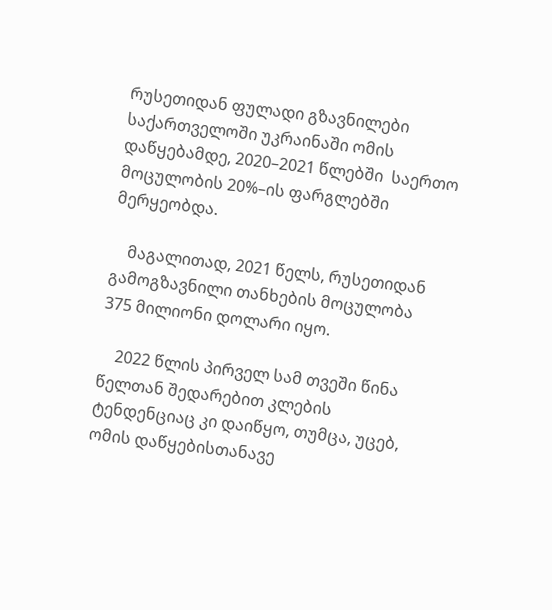რუსეთიდან ფულადი გზავნილები საქართველოში უკრაინაში ომის დაწყებამდე, 2020–2021 წლებში  საერთო მოცულობის 20%–ის ფარგლებში მერყეობდა.

    მაგალითად, 2021 წელს, რუსეთიდან გამოგზავნილი თანხების მოცულობა 375 მილიონი დოლარი იყო.

    2022 წლის პირველ სამ თვეში წინა წელთან შედარებით კლების ტენდენციაც კი დაიწყო, თუმცა, უცებ, ომის დაწყებისთანავე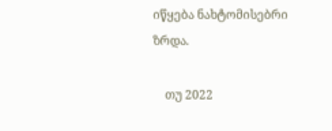იწყება ნახტომისებრი ზრდა.

    თუ 2022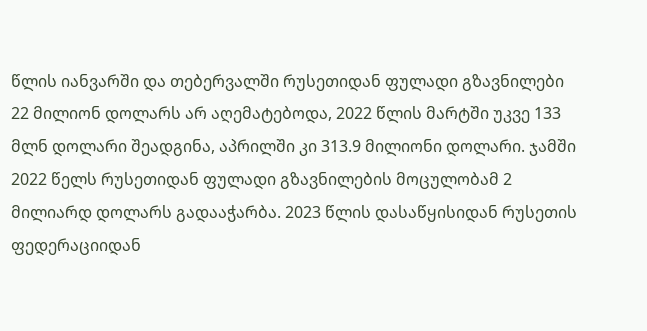წლის იანვარში და თებერვალში რუსეთიდან ფულადი გზავნილები 22 მილიონ დოლარს არ აღემატებოდა, 2022 წლის მარტში უკვე 133 მლნ დოლარი შეადგინა, აპრილში კი 313.9 მილიონი დოლარი. ჯამში 2022 წელს რუსეთიდან ფულადი გზავნილების მოცულობამ 2 მილიარდ დოლარს გადააჭარბა. 2023 წლის დასაწყისიდან რუსეთის ფედერაციიდან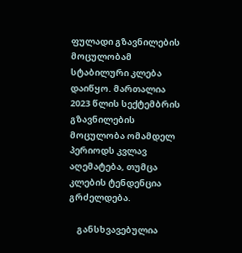ფულადი გზავნილების მოცულობამ სტაბილური კლება დაიწყო. მართალია 2023 წლის სექტემბრის გზავნილების მოცულობა ომამდელ პერიოდს კვლავ აღემატება, თუმცა კლების ტენდენცია გრძელდება.

    განსხვავებულია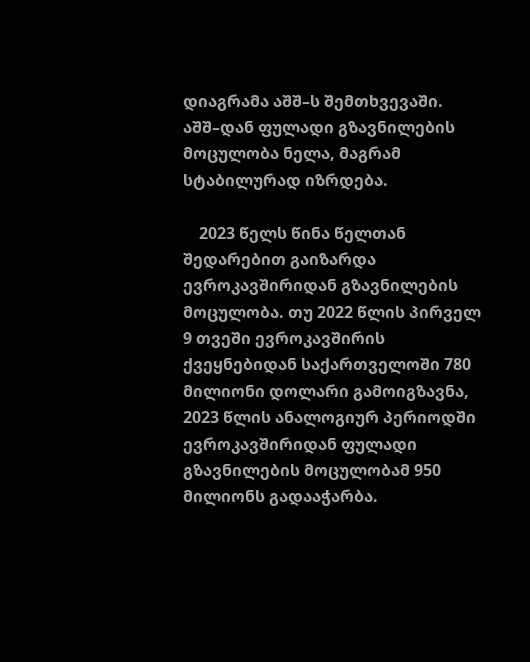დიაგრამა აშშ–ს შემთხვევაში. აშშ–დან ფულადი გზავნილების მოცულობა ნელა, მაგრამ სტაბილურად იზრდება.

    2023 წელს წინა წელთან შედარებით გაიზარდა ევროკავშირიდან გზავნილების მოცულობა. თუ 2022 წლის პირველ 9 თვეში ევროკავშირის ქვეყნებიდან საქართველოში 780 მილიონი დოლარი გამოიგზავნა, 2023 წლის ანალოგიურ პერიოდში ევროკავშირიდან ფულადი გზავნილების მოცულობამ 950 მილიონს გადააჭარბა.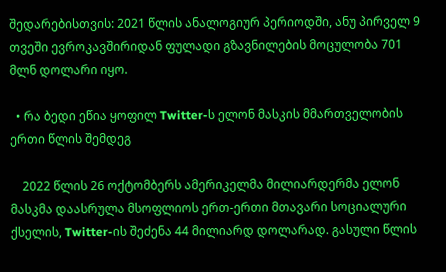შედარებისთვის: 2021 წლის ანალოგიურ პერიოდში, ანუ პირველ 9 თვეში ევროკავშირიდან ფულადი გზავნილების მოცულობა 701 მლნ დოლარი იყო.

  • რა ბედი ეწია ყოფილ Twitter-ს ელონ მასკის მმართველობის ერთი წლის შემდეგ

    2022 წლის 26 ოქტომბერს ამერიკელმა მილიარდერმა ელონ მასკმა დაასრულა მსოფლიოს ერთ-ერთი მთავარი სოციალური ქსელის, Twitter-ის შეძენა 44 მილიარდ დოლარად. გასული წლის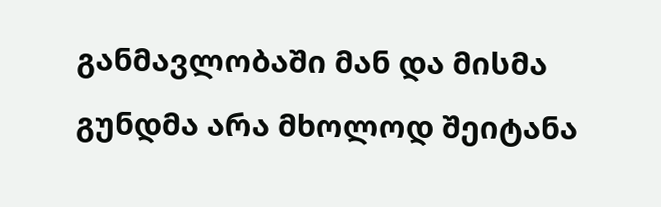განმავლობაში მან და მისმა გუნდმა არა მხოლოდ შეიტანა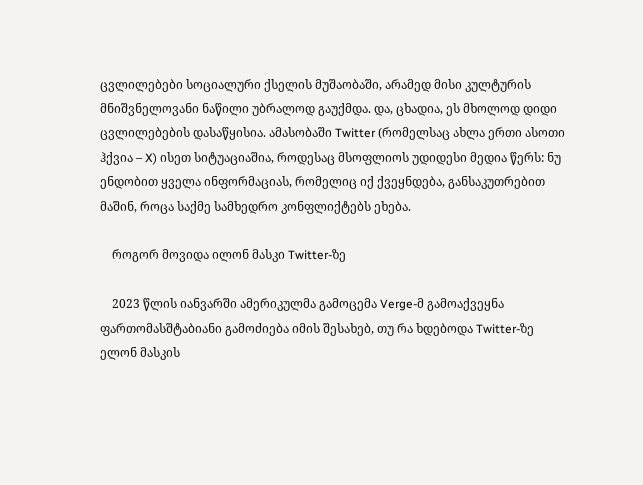ცვლილებები სოციალური ქსელის მუშაობაში, არამედ მისი კულტურის მნიშვნელოვანი ნაწილი უბრალოდ გაუქმდა. და, ცხადია, ეს მხოლოდ დიდი ცვლილებების დასაწყისია. ამასობაში Twitter (რომელსაც ახლა ერთი ასოთი ჰქვია – X) ისეთ სიტუაციაშია, როდესაც მსოფლიოს უდიდესი მედია წერს: ნუ ენდობით ყველა ინფორმაციას, რომელიც იქ ქვეყნდება, განსაკუთრებით მაშინ, როცა საქმე სამხედრო კონფლიქტებს ეხება.

    როგორ მოვიდა ილონ მასკი Twitter-ზე

    2023 წლის იანვარში ამერიკულმა გამოცემა Verge-მ გამოაქვეყნა ფართომასშტაბიანი გამოძიება იმის შესახებ, თუ რა ხდებოდა Twitter-ზე ელონ მასკის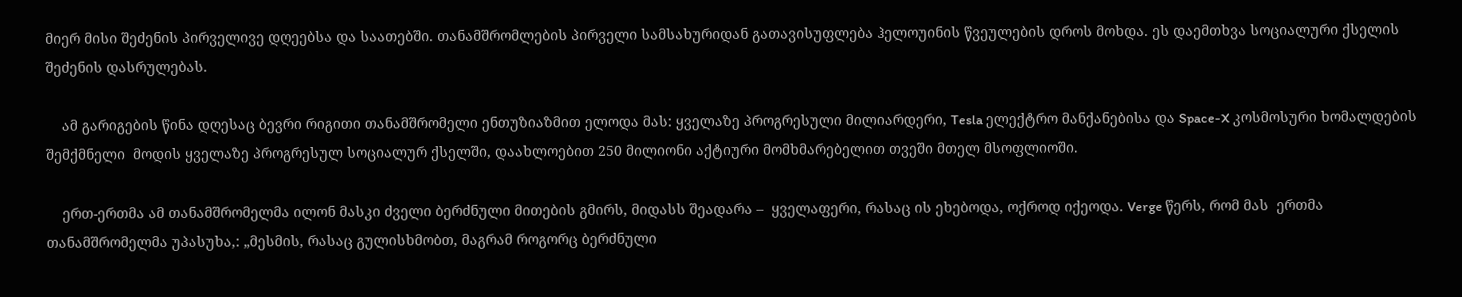მიერ მისი შეძენის პირველივე დღეებსა და საათებში. თანამშრომლების პირველი სამსახურიდან გათავისუფლება ჰელოუინის წვეულების დროს მოხდა. ეს დაემთხვა სოციალური ქსელის შეძენის დასრულებას.

    ამ გარიგების წინა დღესაც ბევრი რიგითი თანამშრომელი ენთუზიაზმით ელოდა მას: ყველაზე პროგრესული მილიარდერი, Tesla ელექტრო მანქანებისა და Space-X კოსმოსური ხომალდების შემქმნელი  მოდის ყველაზე პროგრესულ სოციალურ ქსელში, დაახლოებით 250 მილიონი აქტიური მომხმარებელით თვეში მთელ მსოფლიოში.

    ერთ-ერთმა ამ თანამშრომელმა ილონ მასკი ძველი ბერძნული მითების გმირს, მიდასს შეადარა –  ყველაფერი, რასაც ის ეხებოდა, ოქროდ იქეოდა. Verge წერს, რომ მას  ერთმა თანამშრომელმა უპასუხა,: „მესმის, რასაც გულისხმობთ, მაგრამ როგორც ბერძნული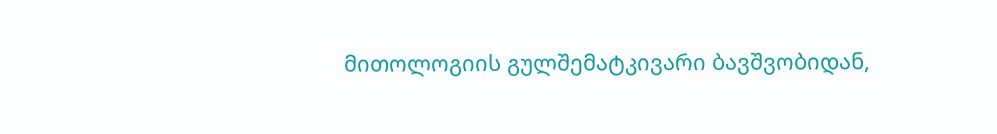მითოლოგიის გულშემატკივარი ბავშვობიდან,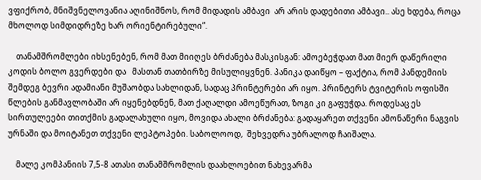ვფიქრობ, მნიშვნელოვანია აღინიშნოს, რომ მიდადის ამბავი  არ არის დადებითი ამბავი.. ასე ხდება, როცა მხოლოდ სიმდიდრეზე ხარ ორიენტირებული“.

    თანამშრომლები იხსენებენ, რომ მათ მიიღეს ბრძანება მასკისგან: ამოებეჭდათ მათ მიერ დაწერილი კოდის ბოლო გვერდები და   მასთან თათბირზე მისულიყვნენ. პანიკა დაიწყო – ფაქტია, რომ პანდემიის შემდეგ ბევრი ადამიანი მუშაობდა სახლიდან, სადაც პრინტერები არ იყო. პრინტერს ტვიტერის ოფისში წლების განმავლობაში არ იყენებდნენ, მათ ქაღალდი ამოეწურათ, ზოგი კი გაფუჭდა. როდესაც ეს სირთულეები თითქმის გადალახული იყო, მოვიდა ახალი ბრძანება: გადაყარეთ თქვენი ამონაწერი ნაგვის ურნაში და მოიტანეთ თქვენი ლეპტოპები. საბოლოოდ,  შეხვედრა უბრალოდ ჩაიშალა.

    მალე კომპანიის 7,5-8 ათასი თანამშრომლის დაახლოებით ნახევარმა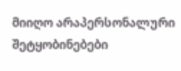მიიღო არაპერსონალური შეტყობინებები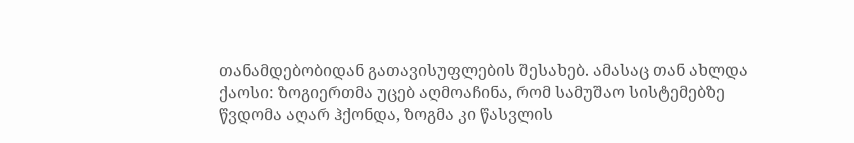თანამდებობიდან გათავისუფლების შესახებ. ამასაც თან ახლდა ქაოსი: ზოგიერთმა უცებ აღმოაჩინა, რომ სამუშაო სისტემებზე წვდომა აღარ ჰქონდა, ზოგმა კი წასვლის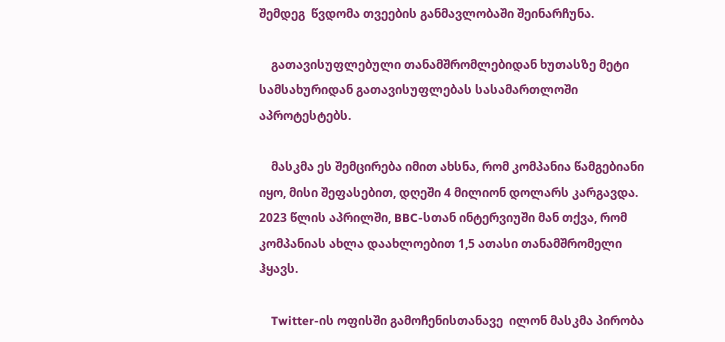შემდეგ  წვდომა თვეების განმავლობაში შეინარჩუნა.

    გათავისუფლებული თანამშრომლებიდან ხუთასზე მეტი სამსახურიდან გათავისუფლებას სასამართლოში აპროტესტებს.

    მასკმა ეს შემცირება იმით ახსნა, რომ კომპანია წამგებიანი იყო, მისი შეფასებით, დღეში 4 მილიონ დოლარს კარგავდა. 2023 წლის აპრილში, BBC-სთან ინტერვიუში მან თქვა, რომ კომპანიას ახლა დაახლოებით 1,5 ათასი თანამშრომელი ჰყავს.

    Twitter-ის ოფისში გამოჩენისთანავე  ილონ მასკმა პირობა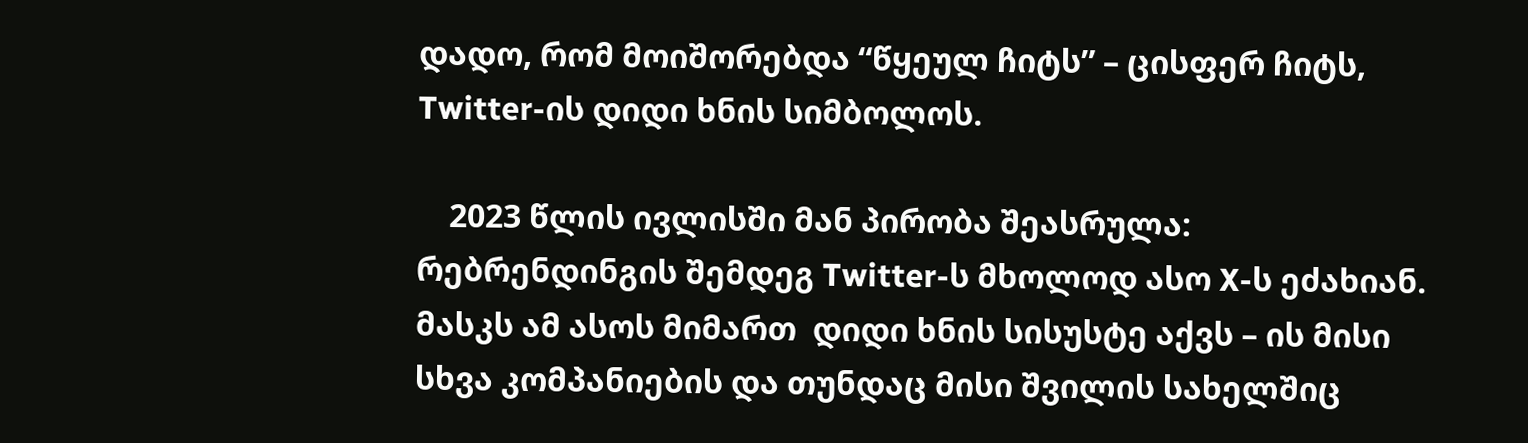დადო, რომ მოიშორებდა “წყეულ ჩიტს” – ცისფერ ჩიტს, Twitter-ის დიდი ხნის სიმბოლოს.

    2023 წლის ივლისში მან პირობა შეასრულა: რებრენდინგის შემდეგ Twitter-ს მხოლოდ ასო X-ს ეძახიან.  მასკს ამ ასოს მიმართ  დიდი ხნის სისუსტე აქვს – ის მისი სხვა კომპანიების და თუნდაც მისი შვილის სახელშიც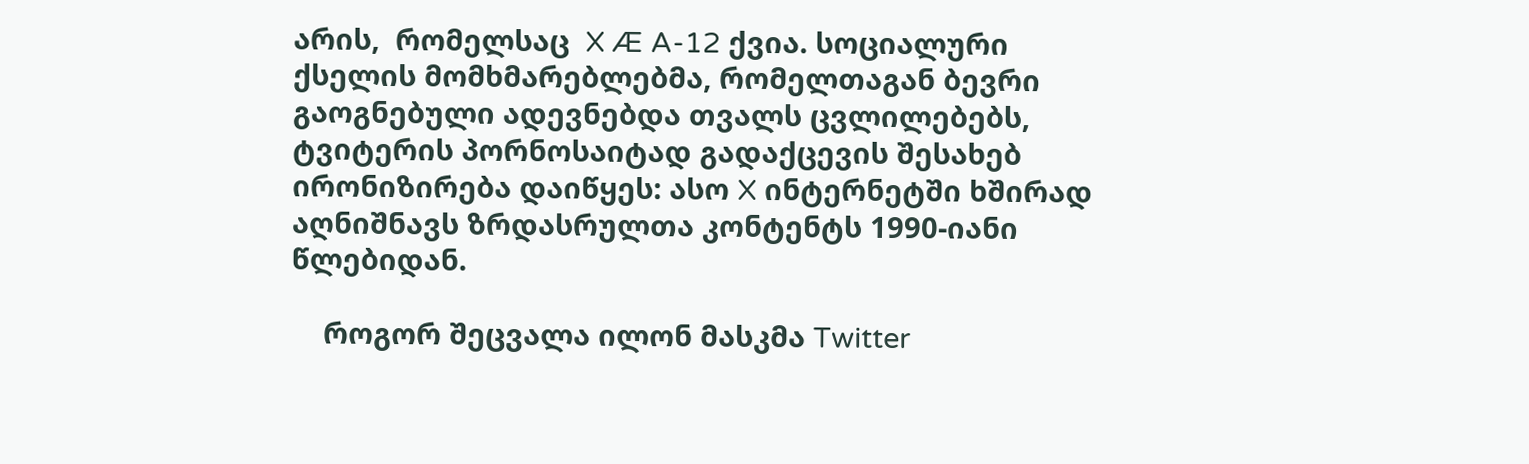არის,  რომელსაც  X Æ A-12 ქვია. სოციალური ქსელის მომხმარებლებმა, რომელთაგან ბევრი გაოგნებული ადევნებდა თვალს ცვლილებებს, ტვიტერის პორნოსაიტად გადაქცევის შესახებ ირონიზირება დაიწყეს: ასო X ინტერნეტში ხშირად აღნიშნავს ზრდასრულთა კონტენტს 1990-იანი წლებიდან.

    როგორ შეცვალა ილონ მასკმა Twitter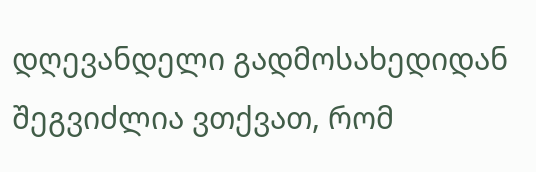დღევანდელი გადმოსახედიდან შეგვიძლია ვთქვათ, რომ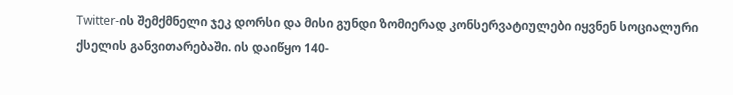Twitter-ის შემქმნელი ჯეკ დორსი და მისი გუნდი ზომიერად კონსერვატიულები იყვნენ სოციალური ქსელის განვითარებაში. ის დაიწყო 140-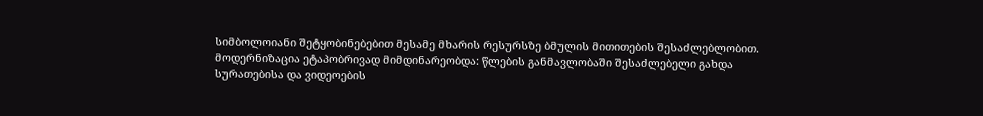სიმბოლოიანი შეტყობინებებით მესამე მხარის რესურსზე ბმულის მითითების შესაძლებლობით. მოდერნიზაცია ეტაპობრივად მიმდინარეობდა: წლების განმავლობაში შესაძლებელი გახდა სურათებისა და ვიდეოების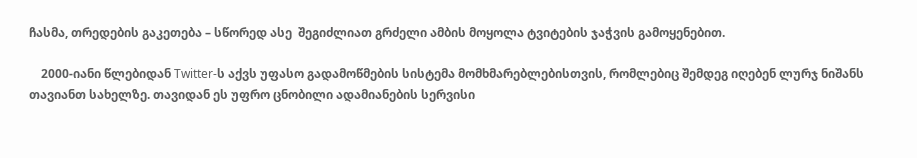ჩასმა, თრედების გაკეთება – სწორედ ასე  შეგიძლიათ გრძელი ამბის მოყოლა ტვიტების ჯაჭვის გამოყენებით.

    2000-იანი წლებიდან Twitter-ს აქვს უფასო გადამოწმების სისტემა მომხმარებლებისთვის, რომლებიც შემდეგ იღებენ ლურჯ ნიშანს თავიანთ სახელზე. თავიდან ეს უფრო ცნობილი ადამიანების სერვისი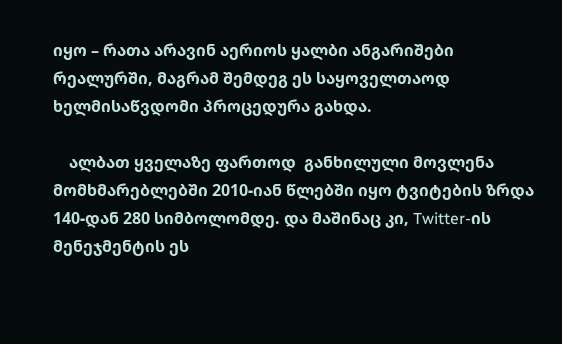იყო – რათა არავინ აერიოს ყალბი ანგარიშები რეალურში, მაგრამ შემდეგ ეს საყოველთაოდ ხელმისაწვდომი პროცედურა გახდა.

    ალბათ ყველაზე ფართოდ  განხილული მოვლენა მომხმარებლებში 2010-იან წლებში იყო ტვიტების ზრდა 140-დან 280 სიმბოლომდე. და მაშინაც კი, Twitter-ის მენეჯმენტის ეს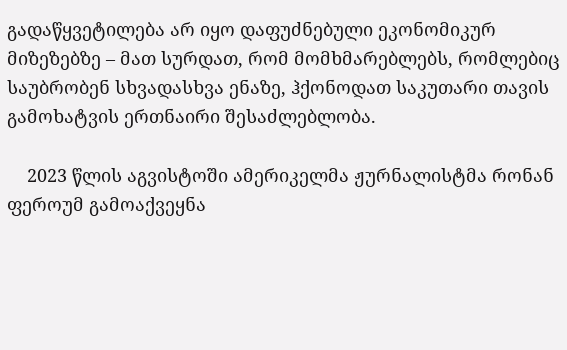გადაწყვეტილება არ იყო დაფუძნებული ეკონომიკურ მიზეზებზე – მათ სურდათ, რომ მომხმარებლებს, რომლებიც საუბრობენ სხვადასხვა ენაზე, ჰქონოდათ საკუთარი თავის გამოხატვის ერთნაირი შესაძლებლობა.

    2023 წლის აგვისტოში ამერიკელმა ჟურნალისტმა რონან ფეროუმ გამოაქვეყნა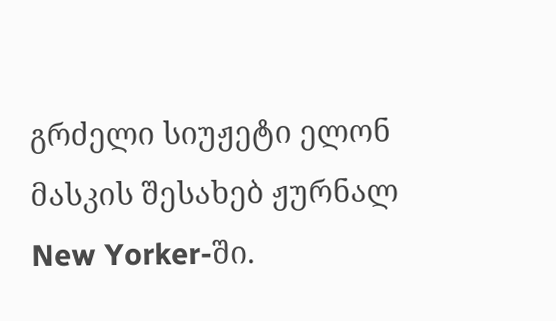გრძელი სიუჟეტი ელონ მასკის შესახებ ჟურნალ New Yorker-ში.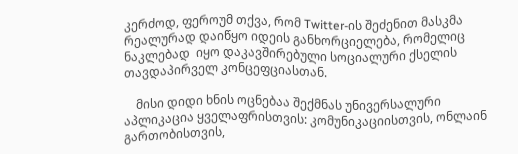კერძოდ, ფეროუმ თქვა, რომ Twitter-ის შეძენით მასკმა რეალურად დაიწყო იდეის განხორციელება, რომელიც ნაკლებად  იყო დაკავშირებული სოციალური ქსელის თავდაპირველ კონცეფციასთან.

    მისი დიდი ხნის ოცნებაა შექმნას უნივერსალური აპლიკაცია ყველაფრისთვის: კომუნიკაციისთვის, ონლაინ გართობისთვის,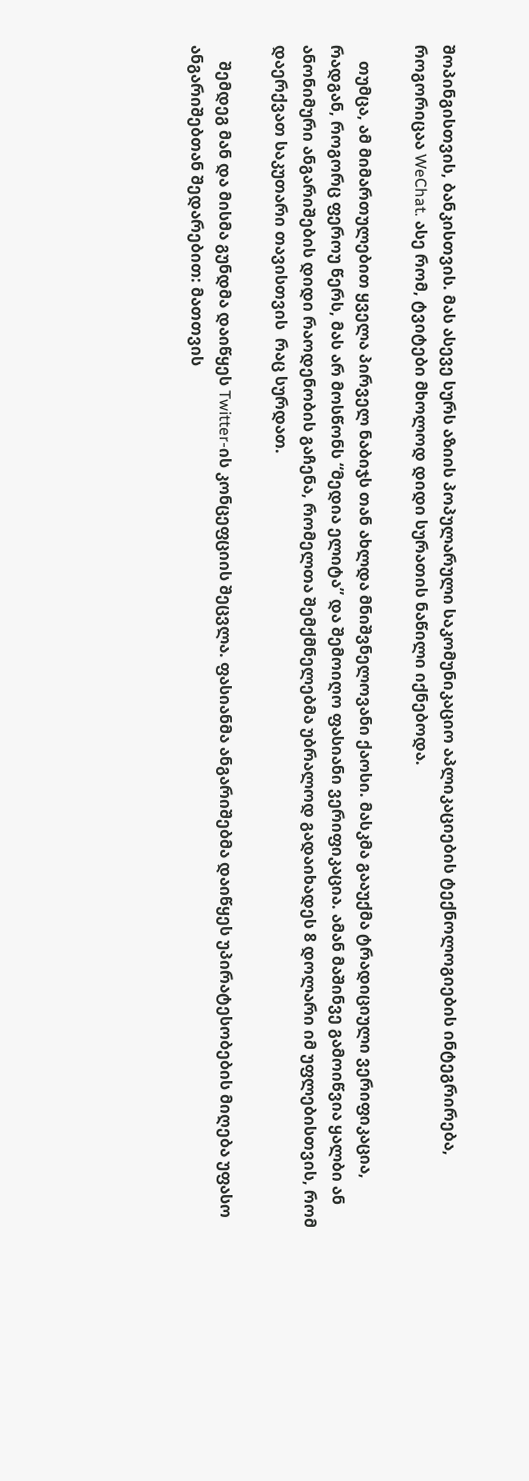შოპინგისთვის, ბანკისთვის. მას ასევე სურს აზიის პოპულარული საკომუნიკაციო აპლიკაციების ტექნოლოგიების ინტეგრირება, როგორიცაა WeChat. ასე რომ, ტვიტები მხოლოდ დიდი სურათის ნაწილი იქნებოდა.

    თუმცა, ამ მიმართულებით ყველა პირველ ნაბიჯს თან ახლდა მნიშვნელოვანი ქაოსი. მასკმა გააუქმა ტრადიციული ვერიფიკაცია, რადგან, როგორც ფეროუ წერს, მას არ მოსწონს “მედია ელიტა” და შემოიღო ფასიანი ვერიფიკაცია. ამან მაშინვე გამოიწვია ყალბი ან ანონიმური ანგარიშების დიდი რაოდენობის გაჩენა, რომელთა შემქმნელებმა უბრალოდ გადაიხადეს 8 დოლარი იმ უფლებისთვის, რომ დაერქვათ საკუთარი თავისთვის  რაც სურდათ.

    შემდეგ მან და მისმა გუნდმა დაიწყეს Twitter-ის კონცეფციის შეცვლა. ფასიანმა ანგარიშებმა დაიწყეს უპირატესობების მიღება უფასო ანგარიშებთან შედარებით: მათთვის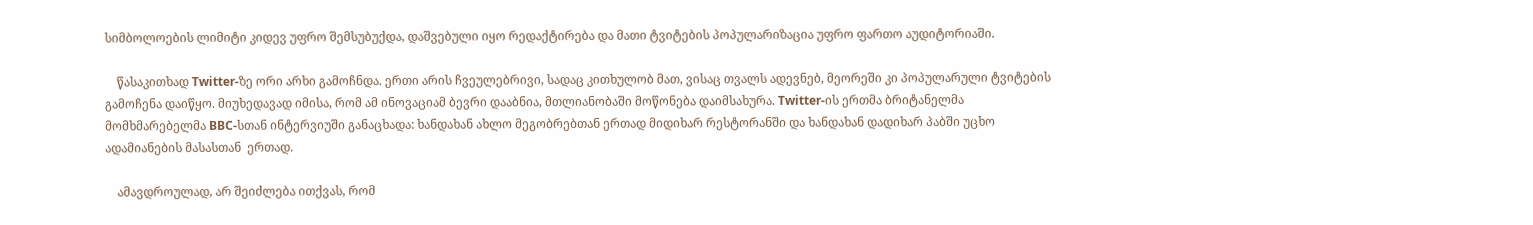სიმბოლოების ლიმიტი კიდევ უფრო შემსუბუქდა, დაშვებული იყო რედაქტირება და მათი ტვიტების პოპულარიზაცია უფრო ფართო აუდიტორიაში.

    წასაკითხად Twitter-ზე ორი არხი გამოჩნდა. ერთი არის ჩვეულებრივი, სადაც კითხულობ მათ, ვისაც თვალს ადევნებ, მეორეში კი პოპულარული ტვიტების გამოჩენა დაიწყო. მიუხედავად იმისა, რომ ამ ინოვაციამ ბევრი დააბნია, მთლიანობაში მოწონება დაიმსახურა. Twitter-ის ერთმა ბრიტანელმა მომხმარებელმა BBC-სთან ინტერვიუში განაცხადა: ხანდახან ახლო მეგობრებთან ერთად მიდიხარ რესტორანში და ხანდახან დადიხარ პაბში უცხო ადამიანების მასასთან  ერთად.

    ამავდროულად, არ შეიძლება ითქვას, რომ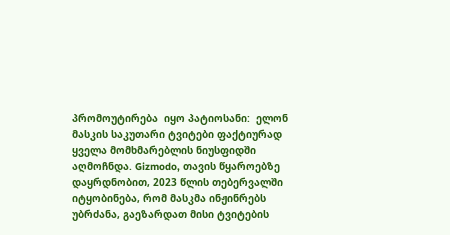პრომოუტირება  იყო პატიოსანი:  ელონ მასკის საკუთარი ტვიტები ფაქტიურად ყველა მომხმარებლის ნიუსფიდში აღმოჩნდა. Gizmodo, თავის წყაროებზე დაყრდნობით, 2023 წლის თებერვალში იტყობინება, რომ მასკმა ინჟინრებს უბრძანა, გაეზარდათ მისი ტვიტების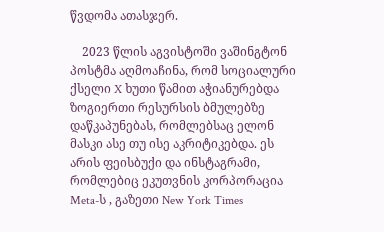წვდომა ათასჯერ.

    2023 წლის აგვისტოში ვაშინგტონ პოსტმა აღმოაჩინა, რომ სოციალური ქსელი X ხუთი წამით აჭიანურებდა ზოგიერთი რესურსის ბმულებზე დაწკაპუნებას, რომლებსაც ელონ მასკი ასე თუ ისე აკრიტიკებდა. ეს არის ფეისბუქი და ინსტაგრამი, რომლებიც ეკუთვნის კორპორაცია Meta-ს , გაზეთი New York Times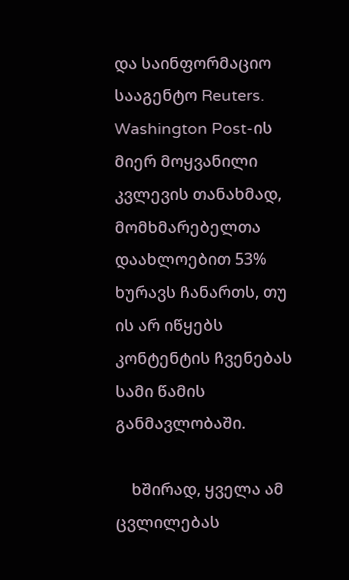და საინფორმაციო სააგენტო Reuters. Washington Post-ის მიერ მოყვანილი კვლევის თანახმად, მომხმარებელთა დაახლოებით 53% ხურავს ჩანართს, თუ ის არ იწყებს კონტენტის ჩვენებას სამი წამის განმავლობაში.

    ხშირად, ყველა ამ ცვლილებას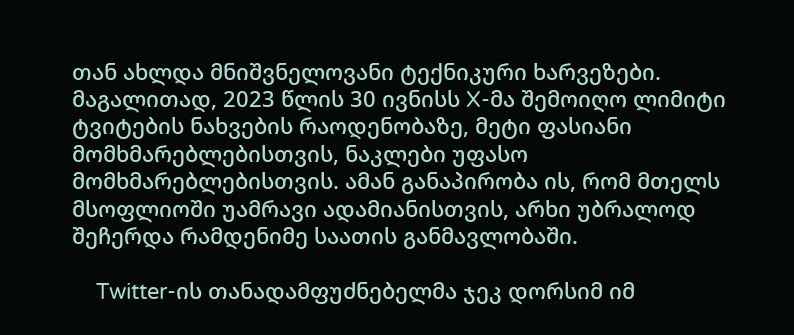თან ახლდა მნიშვნელოვანი ტექნიკური ხარვეზები. მაგალითად, 2023 წლის 30 ივნისს X-მა შემოიღო ლიმიტი ტვიტების ნახვების რაოდენობაზე, მეტი ფასიანი მომხმარებლებისთვის, ნაკლები უფასო მომხმარებლებისთვის. ამან განაპირობა ის, რომ მთელს მსოფლიოში უამრავი ადამიანისთვის, არხი უბრალოდ შეჩერდა რამდენიმე საათის განმავლობაში.

    Twitter-ის თანადამფუძნებელმა ჯეკ დორსიმ იმ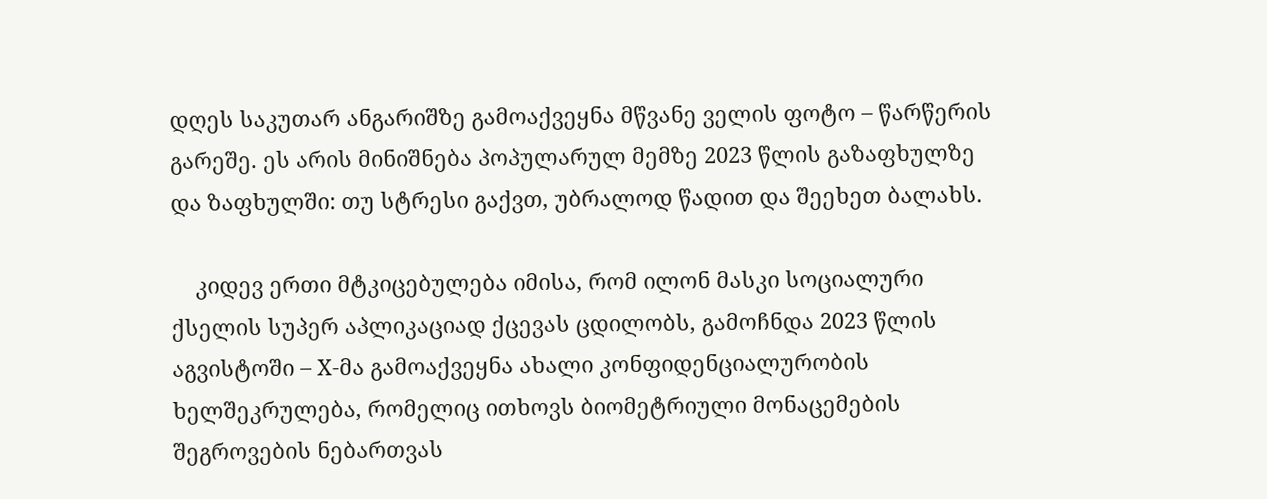დღეს საკუთარ ანგარიშზე გამოაქვეყნა მწვანე ველის ფოტო – წარწერის გარეშე. ეს არის მინიშნება პოპულარულ მემზე 2023 წლის გაზაფხულზე და ზაფხულში: თუ სტრესი გაქვთ, უბრალოდ წადით და შეეხეთ ბალახს.

    კიდევ ერთი მტკიცებულება იმისა, რომ ილონ მასკი სოციალური ქსელის სუპერ აპლიკაციად ქცევას ცდილობს, გამოჩნდა 2023 წლის აგვისტოში – X-მა გამოაქვეყნა ახალი კონფიდენციალურობის ხელშეკრულება, რომელიც ითხოვს ბიომეტრიული მონაცემების შეგროვების ნებართვას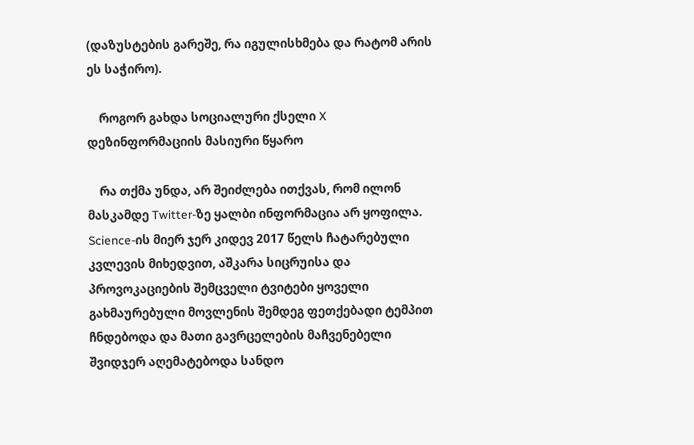(დაზუსტების გარეშე, რა იგულისხმება და რატომ არის ეს საჭირო).

    როგორ გახდა სოციალური ქსელი X დეზინფორმაციის მასიური წყარო

    რა თქმა უნდა, არ შეიძლება ითქვას, რომ ილონ მასკამდე Twitter-ზე ყალბი ინფორმაცია არ ყოფილა. Science-ის მიერ ჯერ კიდევ 2017 წელს ჩატარებული კვლევის მიხედვით, აშკარა სიცრუისა და პროვოკაციების შემცველი ტვიტები ყოველი გახმაურებული მოვლენის შემდეგ ფეთქებადი ტემპით ჩნდებოდა და მათი გავრცელების მაჩვენებელი შვიდჯერ აღემატებოდა სანდო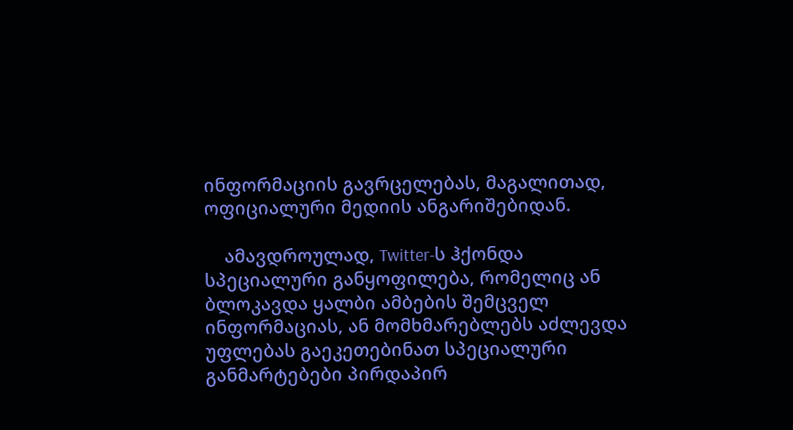ინფორმაციის გავრცელებას, მაგალითად, ოფიციალური მედიის ანგარიშებიდან.

    ამავდროულად, Twitter-ს ჰქონდა სპეციალური განყოფილება, რომელიც ან ბლოკავდა ყალბი ამბების შემცველ ინფორმაციას, ან მომხმარებლებს აძლევდა უფლებას გაეკეთებინათ სპეციალური განმარტებები პირდაპირ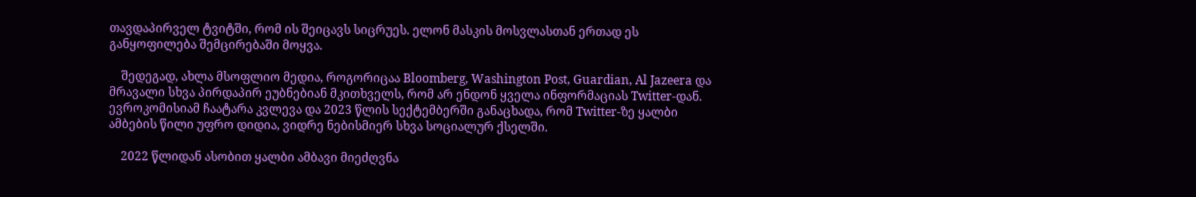თავდაპირველ ტვიტში, რომ ის შეიცავს სიცრუეს. ელონ მასკის მოსვლასთან ერთად ეს განყოფილება შემცირებაში მოყვა.

    შედეგად, ახლა მსოფლიო მედია, როგორიცაა Bloomberg, Washington Post, Guardian, Al Jazeera და მრავალი სხვა პირდაპირ ეუბნებიან მკითხველს, რომ არ ენდონ ყველა ინფორმაციას Twitter-დან. ევროკომისიამ ჩაატარა კვლევა და 2023 წლის სექტემბერში განაცხადა, რომ Twitter-ზე ყალბი ამბების წილი უფრო დიდია, ვიდრე ნებისმიერ სხვა სოციალურ ქსელში.

    2022 წლიდან ასობით ყალბი ამბავი მიეძღვნა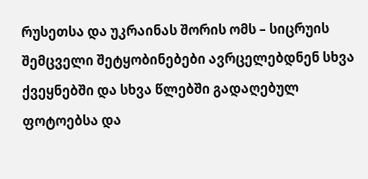რუსეთსა და უკრაინას შორის ომს – სიცრუის შემცველი შეტყობინებები ავრცელებდნენ სხვა ქვეყნებში და სხვა წლებში გადაღებულ ფოტოებსა და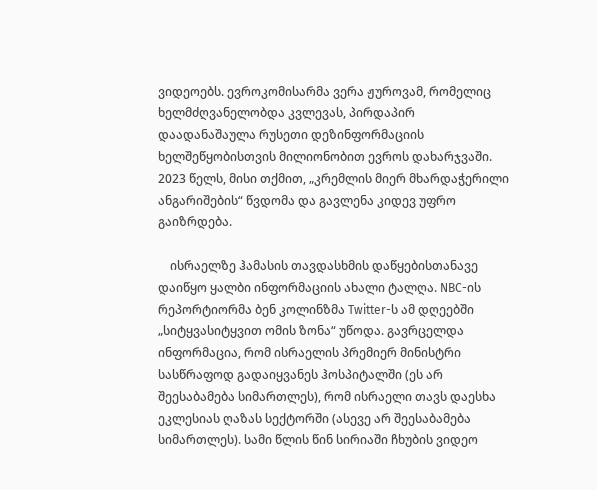ვიდეოებს. ევროკომისარმა ვერა ჟუროვამ, რომელიც ხელმძღვანელობდა კვლევას, პირდაპირ დაადანაშაულა რუსეთი დეზინფორმაციის ხელშეწყობისთვის მილიონობით ევროს დახარჯვაში. 2023 წელს, მისი თქმით, „კრემლის მიერ მხარდაჭერილი ანგარიშების“ წვდომა და გავლენა კიდევ უფრო გაიზრდება.

    ისრაელზე ჰამასის თავდასხმის დაწყებისთანავე დაიწყო ყალბი ინფორმაციის ახალი ტალღა. NBC-ის რეპორტიორმა ბენ კოლინზმა Twitter-ს ამ დღეებში „სიტყვასიტყვით ომის ზონა“ უწოდა. გავრცელდა ინფორმაცია, რომ ისრაელის პრემიერ მინისტრი სასწრაფოდ გადაიყვანეს ჰოსპიტალში (ეს არ შეესაბამება სიმართლეს), რომ ისრაელი თავს დაესხა ეკლესიას ღაზას სექტორში (ასევე არ შეესაბამება სიმართლეს). სამი წლის წინ სირიაში ჩხუბის ვიდეო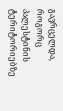გავრცელდა, როგორც პალესტინის ტერიტორიებზე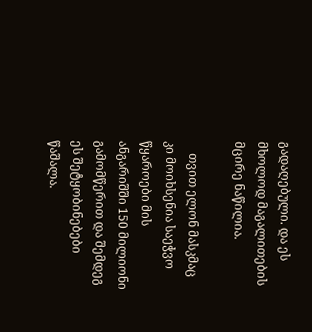გადაღებული. და ეს მხოლოდ მაგალითების მცირე ნაწილია.

    თვით ელონ მასკმაც კი მოიხსენია საეჭვო წყაროები მის ანგარიშში 150 მილიონი გამომწერით და შემდეგ  ეს შეტყობინებები წაშალა.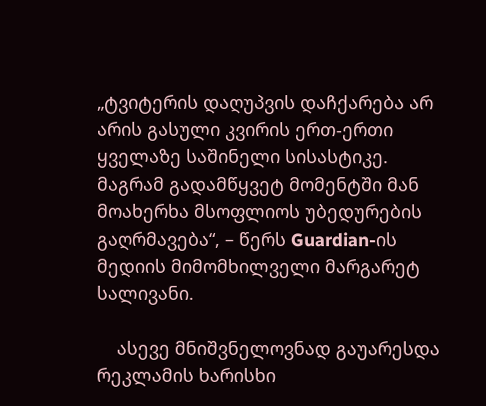„ტვიტერის დაღუპვის დაჩქარება არ არის გასული კვირის ერთ-ერთი ყველაზე საშინელი სისასტიკე. მაგრამ გადამწყვეტ მომენტში მან მოახერხა მსოფლიოს უბედურების გაღრმავება“, – წერს Guardian-ის მედიის მიმომხილველი მარგარეტ სალივანი.

    ასევე მნიშვნელოვნად გაუარესდა რეკლამის ხარისხი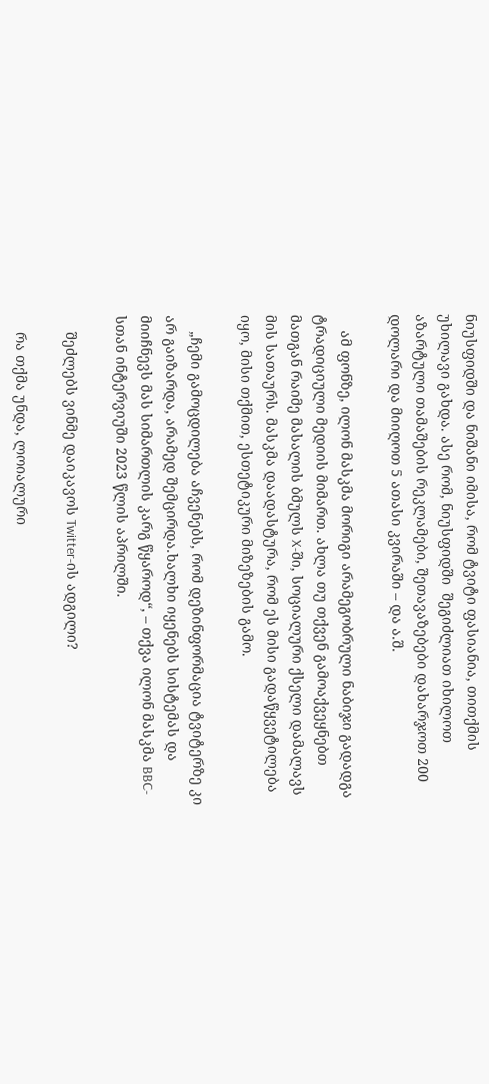ნიუსფიდში და ნიშანი იმისა, რომ ტვიტი ფასიანია, თითქმის უხილავი გახდა. ასე რომ, ნიუსფიდში  შეგიძლიათ იხილოთ აზარტული თამაშების რეკლამები, შეთავაზებები დახარჯოთ 200 დოლარი და მიიღოთ 5 ათასი კვირაში – და ა.შ.

    ამ ფონზე, ილონ მასკმა მორიგი არამეგობრული ნაბიჯი გადადგა ტრადიციული მედიის მიმართ. ახლა თუ თქვენ გამოაქვეყნებთ მათგან რაიმე მასალის ბმულს X-ში, სოციალური ქსელი დამალავს მის სათაურს. მასკმა დაადასტურა, რომ ეს მისი გადაწყვეტილება იყო, მისი თქმით, ესთეტიკური მიზეზების გამო.

    „ჩემი გამოცდილება აჩვენებს, რომ დეზინფორმაცია ტვიტერზე კი არ გაიზარდა, არამედ შემცირდა.ხალხი იყენებს სისტემას და მიიჩნევს მას სიმართლის კარგ წყაროდ“, – თქვა ილონ მასკმა BBC-სთან ინტერვიუში 2023 წლის აპრილში.

    შეძლებს ვინმე დაიკავოს Twitter-ის ადგილი?

    რა თქმა უნდა, ლოიალური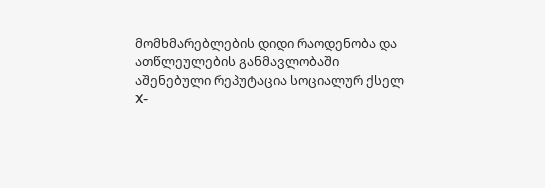მომხმარებლების დიდი რაოდენობა და ათწლეულების განმავლობაში აშენებული რეპუტაცია სოციალურ ქსელ X-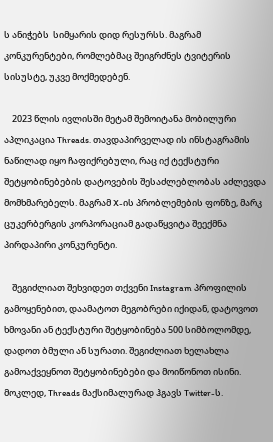ს ანიჭებს  სიმყარის დიდ რესურსს. მაგრამ კონკურენტები, რომლებმაც შეიგრძნეს ტვიტერის სისუსტე, უკვე მოქმედებენ.

    2023 წლის ივლისში მეტამ შემოიტანა მობილური აპლიკაცია Threads. თავდაპირველად ის ინსტაგრამის ნაწილად იყო ჩაფიქრებული, რაც იქ ტექსტური შეტყობინებების დატოვების შესაძლებლობას აძლევდა მომხმარებელს. მაგრამ X-ის პრობლემების ფონზე, მარკ ცუკერბერგის კორპორაციამ გადაწყვიტა შეექმნა პირდაპირი კონკურენტი.

    შეგიძლიათ შეხვიდეთ თქვენი Instagram პროფილის გამოყენებით, დაამატოთ მეგობრები იქიდან, დატოვოთ ხმოვანი ან ტექსტური შეტყობინება 500 სიმბოლომდე, დადოთ ბმული ან სურათი. შეგიძლიათ ხელახლა გამოაქვეყნოთ შეტყობინებები და მოიწონოთ ისინი. მოკლედ, Threads მაქსიმალურად ჰგავს Twitter-ს.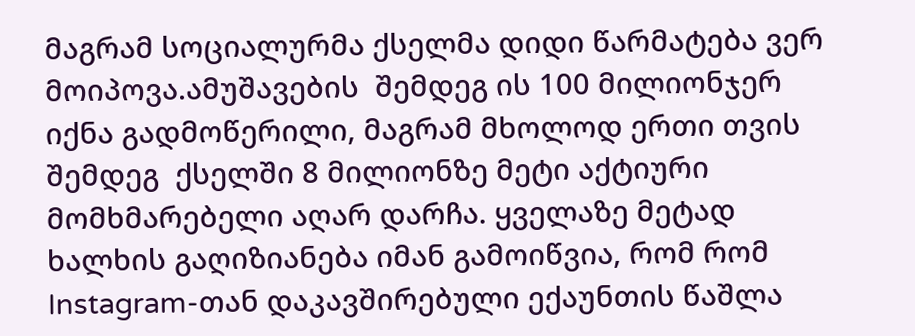მაგრამ სოციალურმა ქსელმა დიდი წარმატება ვერ მოიპოვა.ამუშავების  შემდეგ ის 100 მილიონჯერ იქნა გადმოწერილი, მაგრამ მხოლოდ ერთი თვის შემდეგ  ქსელში 8 მილიონზე მეტი აქტიური მომხმარებელი აღარ დარჩა. ყველაზე მეტად ხალხის გაღიზიანება იმან გამოიწვია, რომ რომ Instagram-თან დაკავშირებული ექაუნთის წაშლა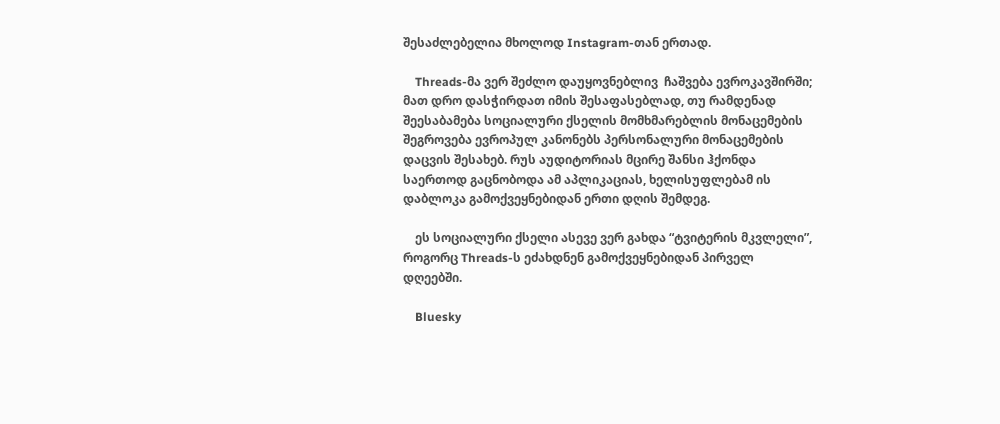შესაძლებელია მხოლოდ Instagram-თან ერთად.

    Threads-მა ვერ შეძლო დაუყოვნებლივ  ჩაშვება ევროკავშირში; მათ დრო დასჭირდათ იმის შესაფასებლად, თუ რამდენად შეესაბამება სოციალური ქსელის მომხმარებლის მონაცემების შეგროვება ევროპულ კანონებს პერსონალური მონაცემების დაცვის შესახებ. რუს აუდიტორიას მცირე შანსი ჰქონდა საერთოდ გაცნობოდა ამ აპლიკაციას, ხელისუფლებამ ის დაბლოკა გამოქვეყნებიდან ერთი დღის შემდეგ.

    ეს სოციალური ქსელი ასევე ვერ გახდა “ტვიტერის მკვლელი”, როგორც Threads-ს ეძახდნენ გამოქვეყნებიდან პირველ დღეებში.

    Bluesky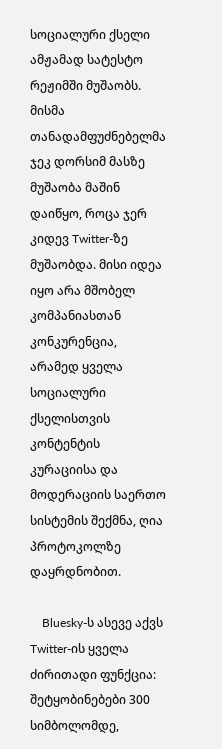სოციალური ქსელი ამჟამად სატესტო რეჟიმში მუშაობს. მისმა თანადამფუძნებელმა ჯეკ დორსიმ მასზე მუშაობა მაშინ დაიწყო, როცა ჯერ კიდევ Twitter-ზე მუშაობდა. მისი იდეა იყო არა მშობელ კომპანიასთან კონკურენცია, არამედ ყველა სოციალური ქსელისთვის კონტენტის კურაციისა და მოდერაციის საერთო სისტემის შექმნა, ღია პროტოკოლზე დაყრდნობით.

    Bluesky-ს ასევე აქვს Twitter-ის ყველა ძირითადი ფუნქცია: შეტყობინებები 300 სიმბოლომდე,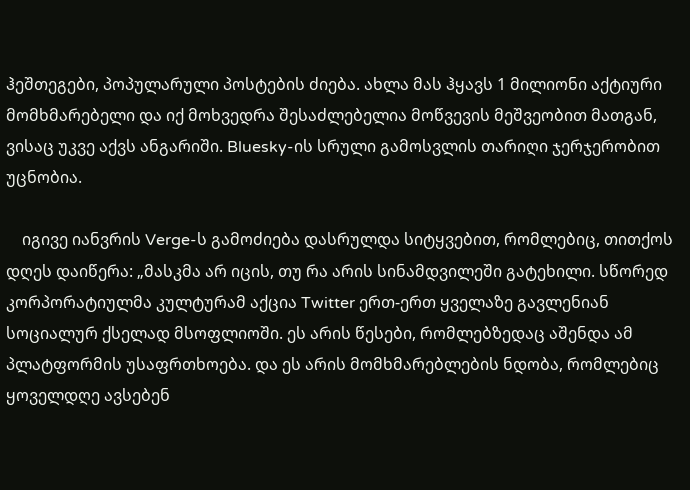ჰეშთეგები, პოპულარული პოსტების ძიება. ახლა მას ჰყავს 1 მილიონი აქტიური მომხმარებელი და იქ მოხვედრა შესაძლებელია მოწვევის მეშვეობით მათგან, ვისაც უკვე აქვს ანგარიში. Bluesky-ის სრული გამოსვლის თარიღი ჯერჯერობით უცნობია.

    იგივე იანვრის Verge-ს გამოძიება დასრულდა სიტყვებით, რომლებიც, თითქოს დღეს დაიწერა: „მასკმა არ იცის, თუ რა არის სინამდვილეში გატეხილი. სწორედ კორპორატიულმა კულტურამ აქცია Twitter ერთ-ერთ ყველაზე გავლენიან სოციალურ ქსელად მსოფლიოში. ეს არის წესები, რომლებზედაც აშენდა ამ პლატფორმის უსაფრთხოება. და ეს არის მომხმარებლების ნდობა, რომლებიც ყოველდღე ავსებენ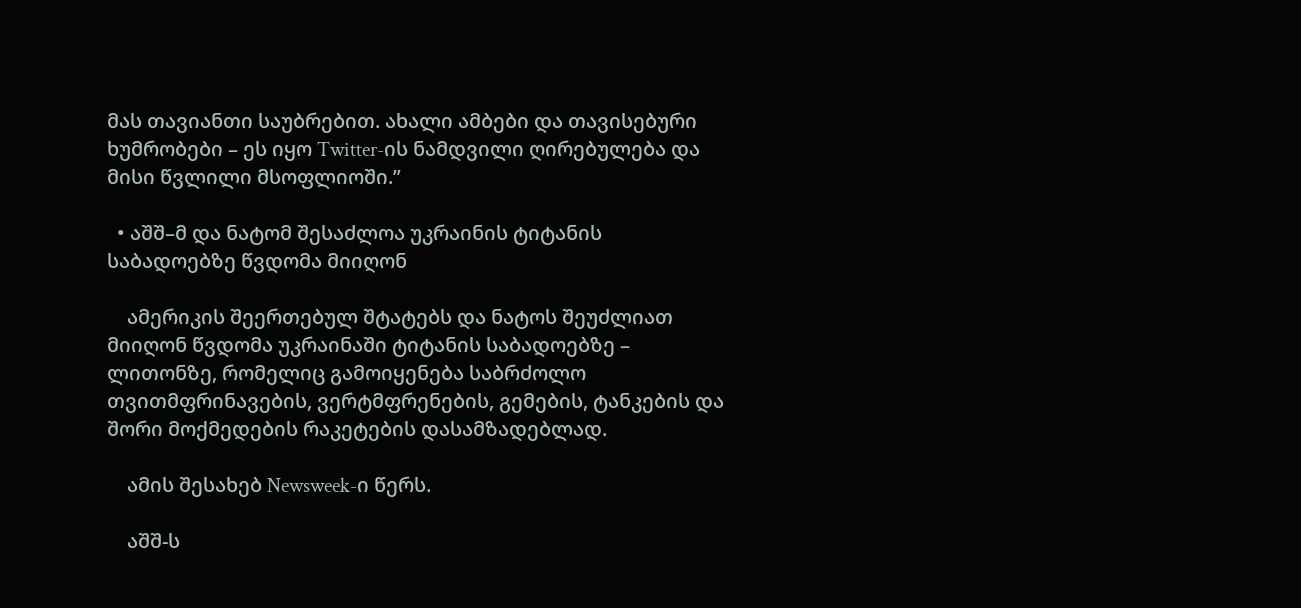მას თავიანთი საუბრებით. ახალი ამბები და თავისებური ხუმრობები – ეს იყო Twitter-ის ნამდვილი ღირებულება და მისი წვლილი მსოფლიოში.”

  • აშშ–მ და ნატომ შესაძლოა უკრაინის ტიტანის საბადოებზე წვდომა მიიღონ

    ამერიკის შეერთებულ შტატებს და ნატოს შეუძლიათ მიიღონ წვდომა უკრაინაში ტიტანის საბადოებზე – ლითონზე, რომელიც გამოიყენება საბრძოლო თვითმფრინავების, ვერტმფრენების, გემების, ტანკების და შორი მოქმედების რაკეტების დასამზადებლად.

    ამის შესახებ Newsweek-ი წერს.

    აშშ-ს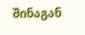შინაგან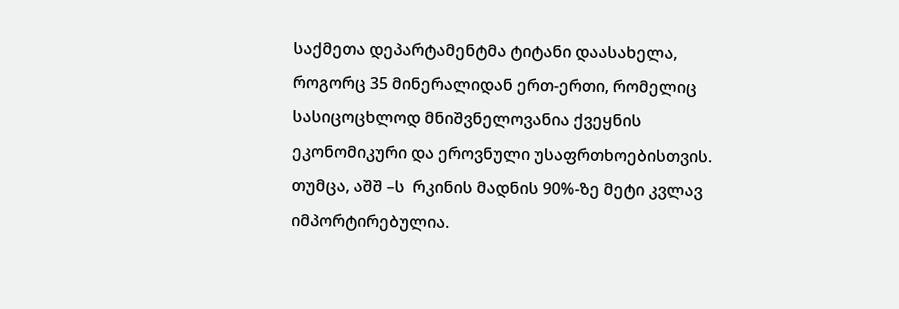საქმეთა დეპარტამენტმა ტიტანი დაასახელა, როგორც 35 მინერალიდან ერთ-ერთი, რომელიც სასიცოცხლოდ მნიშვნელოვანია ქვეყნის ეკონომიკური და ეროვნული უსაფრთხოებისთვის. თუმცა, აშშ –ს  რკინის მადნის 90%-ზე მეტი კვლავ იმპორტირებულია.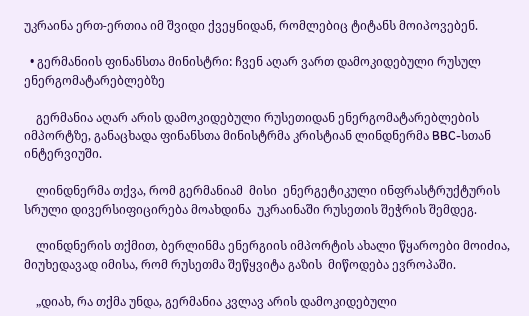უკრაინა ერთ-ერთია იმ შვიდი ქვეყნიდან, რომლებიც ტიტანს მოიპოვებენ.

  • გერმანიის ფინანსთა მინისტრი: ჩვენ აღარ ვართ დამოკიდებული რუსულ ენერგომატარებლებზე

    გერმანია აღარ არის დამოკიდებული რუსეთიდან ენერგომატარებლების იმპორტზე, განაცხადა ფინანსთა მინისტრმა კრისტიან ლინდნერმა BBC-სთან ინტერვიუში.

    ლინდნერმა თქვა, რომ გერმანიამ  მისი  ენერგეტიკული ინფრასტრუქტურის სრული დივერსიფიცირება მოახდინა  უკრაინაში რუსეთის შეჭრის შემდეგ.

    ლინდნერის თქმით, ბერლინმა ენერგიის იმპორტის ახალი წყაროები მოიძია, მიუხედავად იმისა, რომ რუსეთმა შეწყვიტა გაზის  მიწოდება ევროპაში.

    „დიახ, რა თქმა უნდა, გერმანია კვლავ არის დამოკიდებული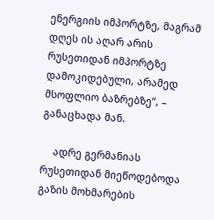ენერგიის იმპორტზე, მაგრამ დღეს ის აღარ არის რუსეთიდან იმპორტზე დამოკიდებული, არამედ მსოფლიო ბაზრებზე“, – განაცხადა მან.

    ადრე გერმანიას რუსეთიდან მიეწოდებოდა გაზის მოხმარების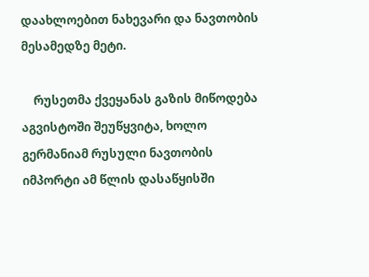დაახლოებით ნახევარი და ნავთობის მესამედზე მეტი.

    რუსეთმა ქვეყანას გაზის მიწოდება აგვისტოში შეუწყვიტა, ხოლო გერმანიამ რუსული ნავთობის იმპორტი ამ წლის დასაწყისში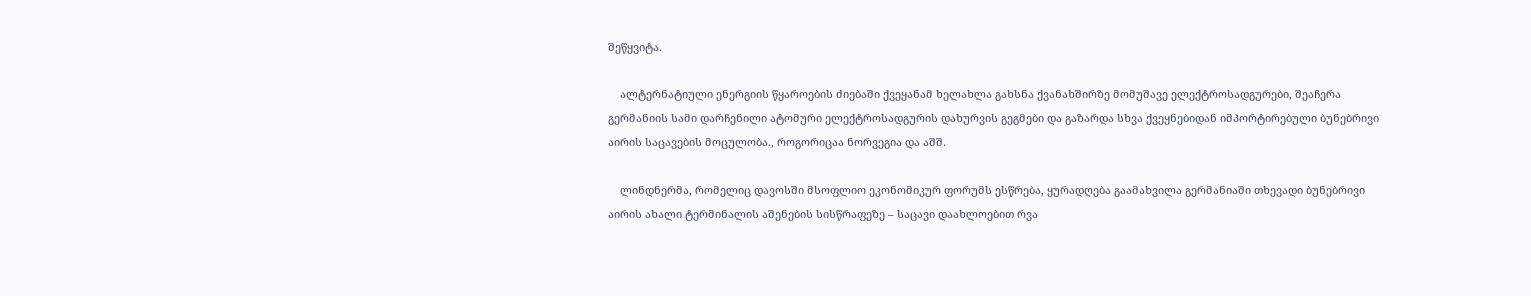შეწყვიტა.

    ალტერნატიული ენერგიის წყაროების ძიებაში ქვეყანამ ხელახლა გახსნა ქვანახშირზე მომუშავე ელექტროსადგურები, შეაჩერა გერმანიის სამი დარჩენილი ატომური ელექტროსადგურის დახურვის გეგმები და გაზარდა სხვა ქვეყნებიდან იმპორტირებული ბუნებრივი აირის საცავების მოცულობა., როგორიცაა ნორვეგია და აშშ.

    ლინდნერმა, რომელიც დავოსში მსოფლიო ეკონომიკურ ფორუმს ესწრება, ყურადღება გაამახვილა გერმანიაში თხევადი ბუნებრივი აირის ახალი ტერმინალის აშენების სისწრაფეზე – საცავი დაახლოებით რვა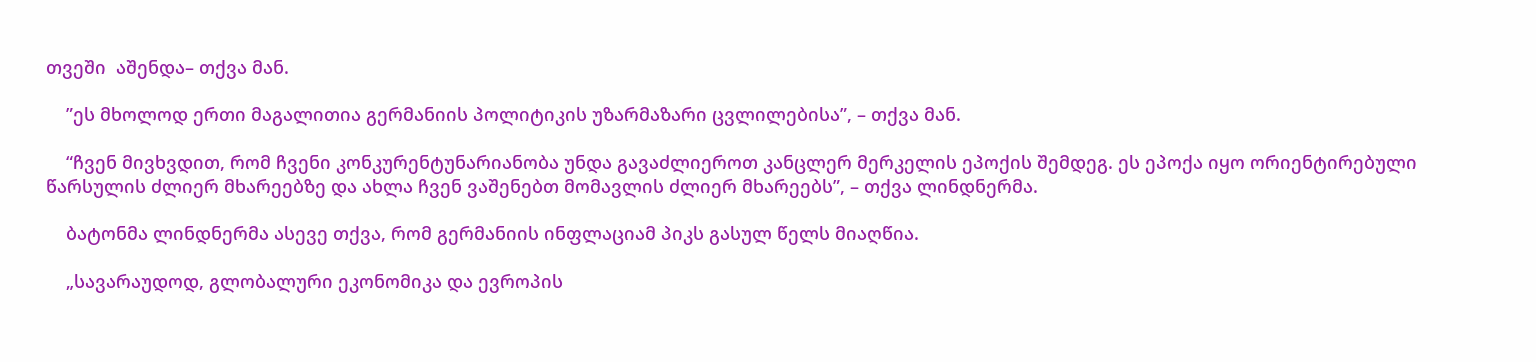თვეში  აშენდა– თქვა მან.

    ”ეს მხოლოდ ერთი მაგალითია გერმანიის პოლიტიკის უზარმაზარი ცვლილებისა”, – თქვა მან.

    “ჩვენ მივხვდით, რომ ჩვენი კონკურენტუნარიანობა უნდა გავაძლიეროთ კანცლერ მერკელის ეპოქის შემდეგ. ეს ეპოქა იყო ორიენტირებული წარსულის ძლიერ მხარეებზე და ახლა ჩვენ ვაშენებთ მომავლის ძლიერ მხარეებს”, – თქვა ლინდნერმა.

    ბატონმა ლინდნერმა ასევე თქვა, რომ გერმანიის ინფლაციამ პიკს გასულ წელს მიაღწია.

    „სავარაუდოდ, გლობალური ეკონომიკა და ევროპის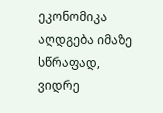ეკონომიკა აღდგება იმაზე სწრაფად, ვიდრე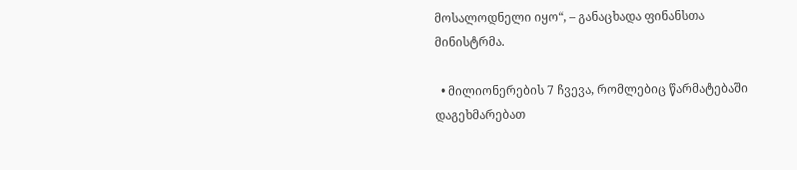მოსალოდნელი იყო“, – განაცხადა ფინანსთა მინისტრმა.

  • მილიონერების 7 ჩვევა, რომლებიც წარმატებაში დაგეხმარებათ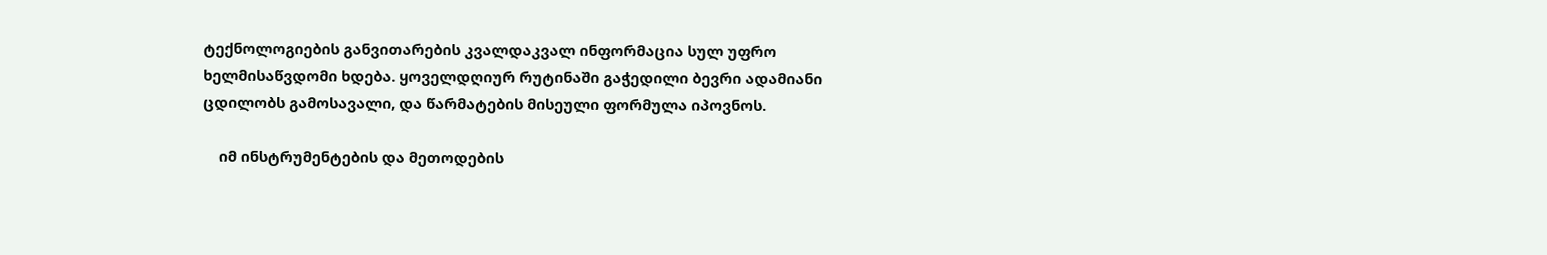ტექნოლოგიების განვითარების კვალდაკვალ ინფორმაცია სულ უფრო ხელმისაწვდომი ხდება. ყოველდღიურ რუტინაში გაჭედილი ბევრი ადამიანი  ცდილობს გამოსავალი, და წარმატების მისეული ფორმულა იპოვნოს.

    იმ ინსტრუმენტების და მეთოდების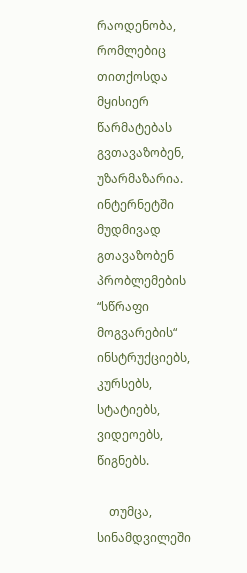რაოდენობა, რომლებიც თითქოსდა მყისიერ წარმატებას გვთავაზობენ, უზარმაზარია. ინტერნეტში მუდმივად გთავაზობენ პრობლემების “სწრაფი მოგვარების“ ინსტრუქციებს, კურსებს, სტატიებს, ვიდეოებს, წიგნებს.

    თუმცა, სინამდვილეში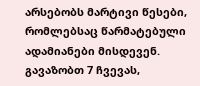არსებობს მარტივი წესები, რომლებსაც წარმატებული ადამიანები მისდევენ.  გავაზობთ 7 ჩვევას,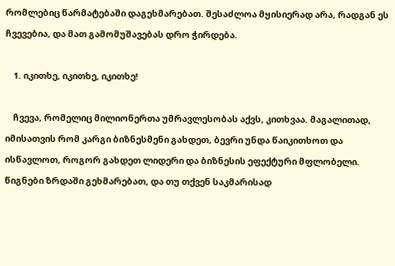რომლებიც წარმატებაში დაგეხმარებათ. შესაძლოა მყისიერად არა, რადგან ეს  ჩვევებია, და მათ გამომუშავებას დრო ჭირდება.

    1. იკითხე, იკითხე, იკითხე!

    ჩვევა, რომელიც მილიონერთა უმრავლესობას აქვს, კითხვაა. მაგალითად, იმისათვის რომ კარგი ბიზნესმენი გახდეთ, ბევრი უნდა წაიკითხოთ და ისწავლოთ, როგორ გახდეთ ლიდერი და ბიზნესის ეფექტური მფლობელი. წიგნები ზრდაში გეხმარებათ, და თუ თქვენ საკმარისად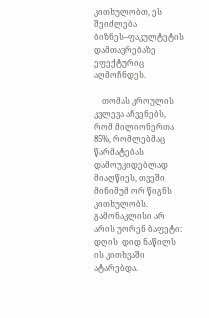კითხულობთ, ეს შეიძლება ბიზნეს–ფაკულტეტის დამთავრებაზე ეფექტურიც აღმოჩნდეს.

    თომას კროულის კვლევა აჩვენებს, რომ მილიონერთა 85%, რომლებმაც წარმატებას დამოუკიდებლად მიაღწიეს, თვეში მინიმუმ ორ წიგნს კითხულობს. გამონაკლისი არ არის უორენ ბაფეტი: დღის  დიდ ნაწილს ის კითხვაში ატარებდა.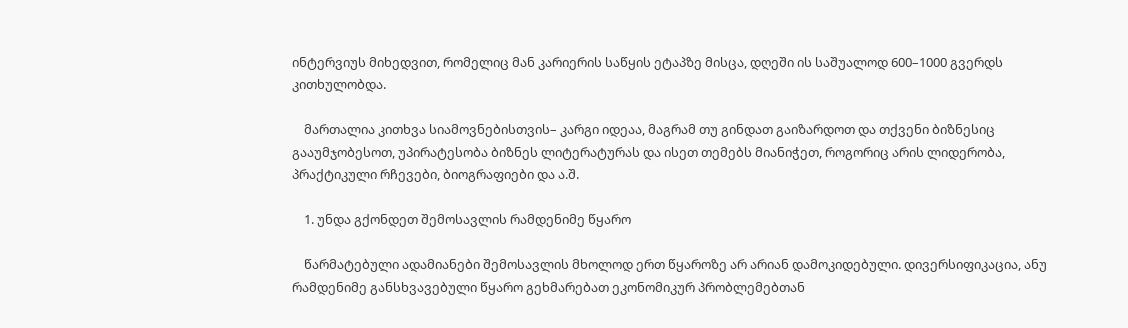ინტერვიუს მიხედვით, რომელიც მან კარიერის საწყის ეტაპზე მისცა, დღეში ის საშუალოდ 600–1000 გვერდს კითხულობდა.

    მართალია კითხვა სიამოვნებისთვის– კარგი იდეაა, მაგრამ თუ გინდათ გაიზარდოთ და თქვენი ბიზნესიც გააუმჯობესოთ, უპირატესობა ბიზნეს ლიტერატურას და ისეთ თემებს მიანიჭეთ, როგორიც არის ლიდერობა, პრაქტიკული რჩევები, ბიოგრაფიები და ა.შ.

    1. უნდა გქონდეთ შემოსავლის რამდენიმე წყარო

    წარმატებული ადამიანები შემოსავლის მხოლოდ ერთ წყაროზე არ არიან დამოკიდებული. დივერსიფიკაცია, ანუ  რამდენიმე განსხვავებული წყარო გეხმარებათ ეკონომიკურ პრობლემებთან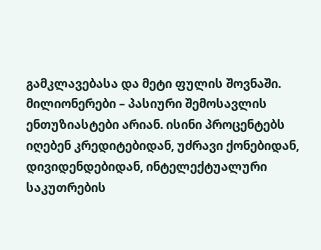გამკლავებასა და მეტი ფულის შოვნაში. მილიონერები – პასიური შემოსავლის ენთუზიასტები არიან. ისინი პროცენტებს იღებენ კრედიტებიდან, უძრავი ქონებიდან, დივიდენდებიდან, ინტელექტუალური საკუთრების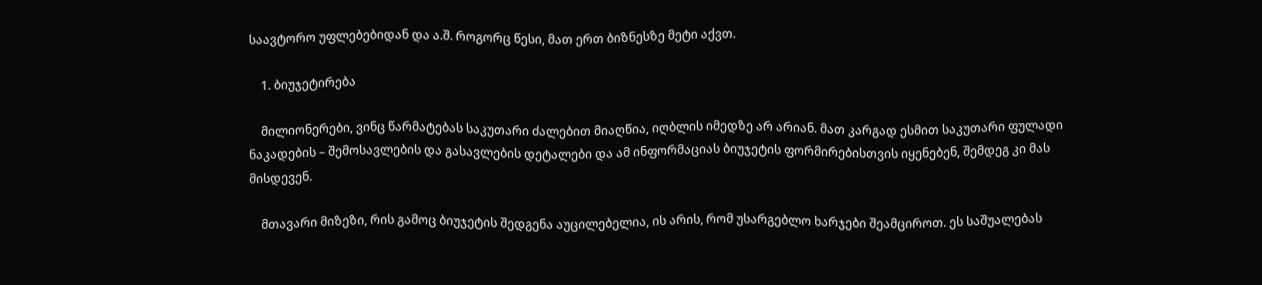საავტორო უფლებებიდან და ა.შ. როგორც წესი, მათ ერთ ბიზნესზე მეტი აქვთ.

    1. ბიუჯეტირება

    მილიონერები, ვინც წარმატებას საკუთარი ძალებით მიაღწია, იღბლის იმედზე არ არიან. მათ კარგად ესმით საკუთარი ფულადი ნაკადების – შემოსავლების და გასავლების დეტალები და ამ ინფორმაციას ბიუჯეტის ფორმირებისთვის იყენებენ, შემდეგ კი მას მისდევენ.

    მთავარი მიზეზი, რის გამოც ბიუჯეტის შედგენა აუცილებელია, ის არის, რომ უსარგებლო ხარჯები შეამციროთ. ეს საშუალებას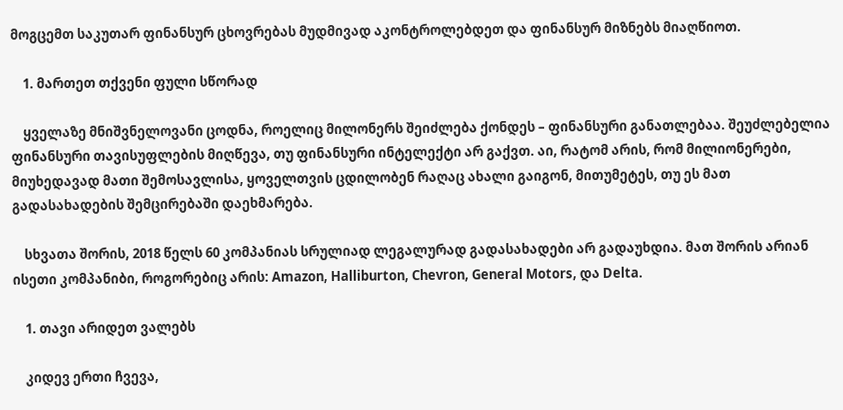მოგცემთ საკუთარ ფინანსურ ცხოვრებას მუდმივად აკონტროლებდეთ და ფინანსურ მიზნებს მიაღწიოთ.

    1. მართეთ თქვენი ფული სწორად

    ყველაზე მნიშვნელოვანი ცოდნა, როელიც მილონერს შეიძლება ქონდეს – ფინანსური განათლებაა. შეუძლებელია ფინანსური თავისუფლების მიღწევა, თუ ფინანსური ინტელექტი არ გაქვთ. აი, რატომ არის, რომ მილიონერები, მიუხედავად მათი შემოსავლისა, ყოველთვის ცდილობენ რაღაც ახალი გაიგონ, მითუმეტეს, თუ ეს მათ გადასახადების შემცირებაში დაეხმარება.

    სხვათა შორის, 2018 წელს 60 კომპანიას სრულიად ლეგალურად გადასახადები არ გადაუხდია. მათ შორის არიან ისეთი კომპანიბი, როგორებიც არის: Amazon, Halliburton, Chevron, General Motors, და Delta.

    1. თავი არიდეთ ვალებს

    კიდევ ერთი ჩვევა,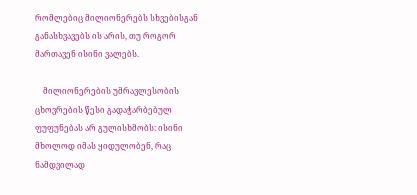რომლებიც მილიონერებს სხვებისგან განასხვავებს ის არის, თუ როგორ მართავენ ისინი ვალებს.

    მილიონერების უმრავლესობის ცხოვრების წესი გადაჭარბებულ ფუფუნებას არ გულისხმობს: ისინი მხოლოდ იმას ყიდულობენ, რაც ნამდვილად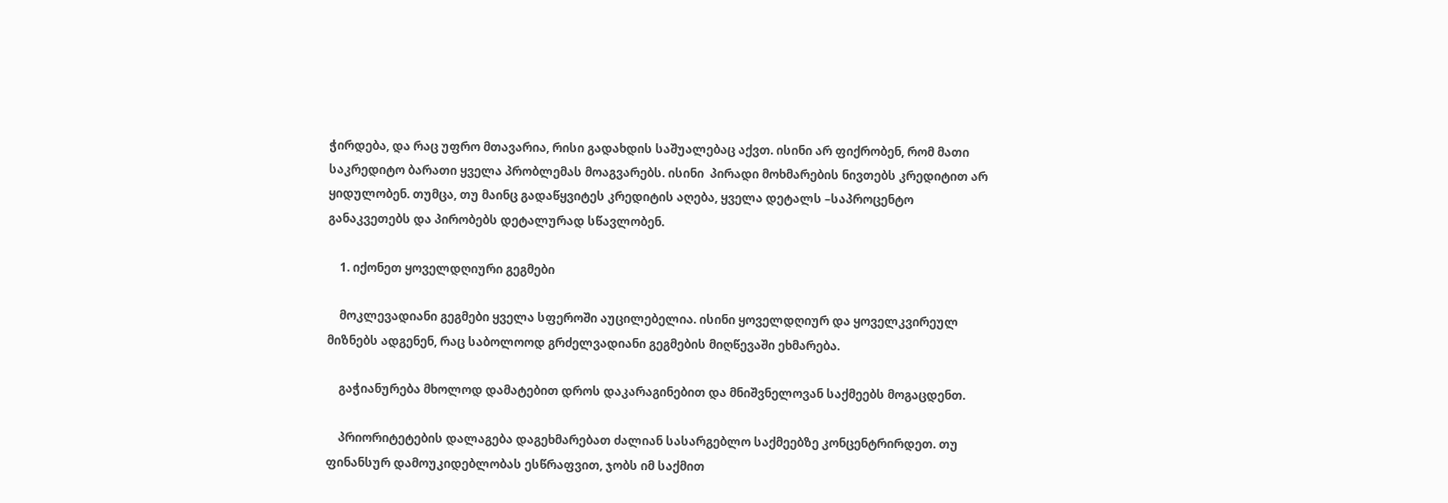ჭირდება, და რაც უფრო მთავარია, რისი გადახდის საშუალებაც აქვთ. ისინი არ ფიქრობენ, რომ მათი საკრედიტო ბარათი ყველა პრობლემას მოაგვარებს. ისინი  პირადი მოხმარების ნივთებს კრედიტით არ ყიდულობენ. თუმცა, თუ მაინც გადაწყვიტეს კრედიტის აღება, ყველა დეტალს –საპროცენტო განაკვეთებს და პირობებს დეტალურად სწავლობენ.

    1. იქონეთ ყოველდღიური გეგმები

    მოკლევადიანი გეგმები ყველა სფეროში აუცილებელია. ისინი ყოველდღიურ და ყოველკვირეულ მიზნებს ადგენენ, რაც საბოლოოდ გრძელვადიანი გეგმების მიღწევაში ეხმარება.

    გაჭიანურება მხოლოდ დამატებით დროს დაკარაგინებით და მნიშვნელოვან საქმეებს მოგაცდენთ.

    პრიორიტეტების დალაგება დაგეხმარებათ ძალიან სასარგებლო საქმეებზე კონცენტრირდეთ. თუ ფინანსურ დამოუკიდებლობას ესწრაფვით, ჯობს იმ საქმით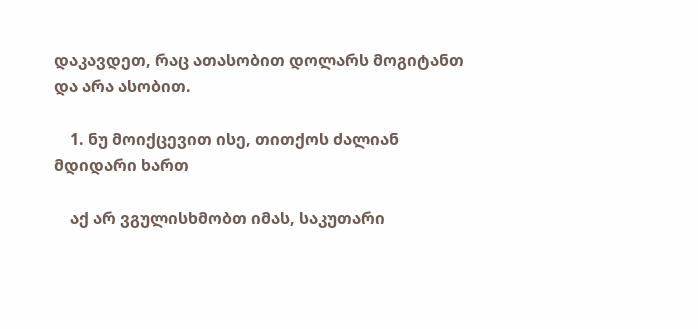დაკავდეთ, რაც ათასობით დოლარს მოგიტანთ და არა ასობით.

    1. ნუ მოიქცევით ისე, თითქოს ძალიან მდიდარი ხართ

    აქ არ ვგულისხმობთ იმას, საკუთარი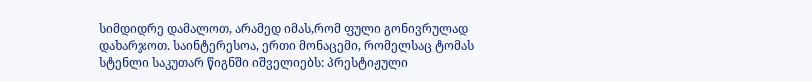სიმდიდრე დამალოთ, არამედ იმას,რომ ფული გონივრულად დახარჯოთ. საინტერესოა, ერთი მონაცემი, რომელსაც ტომას სტენლი საკუთარ წიგნში იშველიებს: პრესტიჟული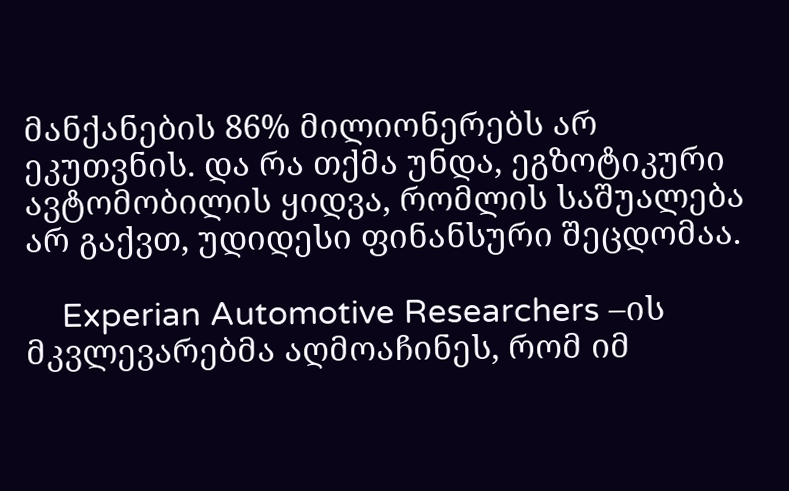მანქანების 86% მილიონერებს არ ეკუთვნის. და რა თქმა უნდა, ეგზოტიკური ავტომობილის ყიდვა, რომლის საშუალება არ გაქვთ, უდიდესი ფინანსური შეცდომაა.

    Experian Automotive Researchers –ის მკვლევარებმა აღმოაჩინეს, რომ იმ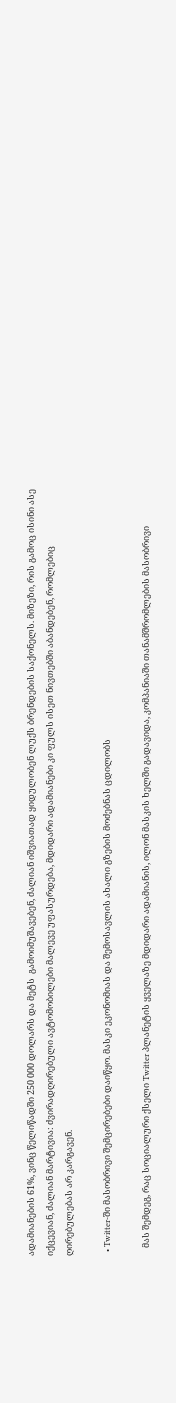ადამიანების 61%, ვინც წელიწადში 250 000 დოლარს და მეტს  გამოიმუშავებენ, ძალიან იშვიათად ყიდულობენ ლუქს ბრენდების საქონელს. მიზეზი, რის გამოც ისინი ასე იქცევიან, ძალიან მარტივია: ძვირადღირებული ავტომობილები მალევე უფასურდება, მდიდარი ადამიანები კი ფულს ისეთ ნივთებში აბანდებენ, რომლებიც ღირებულებას არ კარგავენ.

  • Twitter-ში მასობრივი შემცირებები დაიწყო. მასკი ეკონომიას და შემოსავლის ახალი გზების მოძებნას ცდილობს

    მას შემდეგ, რაც სოციალური ქსელი Twitter პლანეტის ყველაზე მდიდარი ადამიანის, ილონ მასკის ხელში გადავიდა, კომპანიაში თანამშრომლების მასობრივი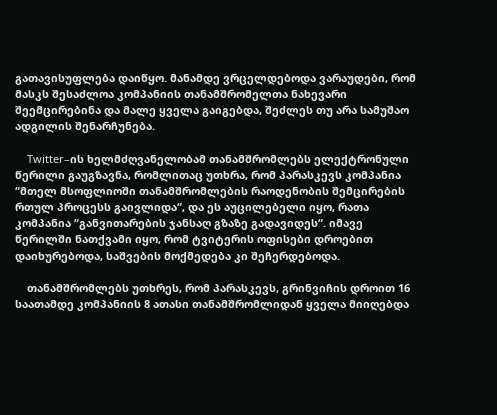გათავისუფლება დაიწყო. მანამდე ვრცელდებოდა ვარაუდები, რომ მასკს შესაძლოა კომპანიის თანამშრომელთა ნახევარი შეემცირებინა და მალე ყველა გაიგებდა, შეძლეს თუ არა სამუშაო ადგილის შენარჩუნება.

    Twitter–ის ხელმძღვანელობამ თანამშრომლებს ელექტრონული წერილი გაუგზავნა, რომლითაც უთხრა, რომ პარასკევს კომპანია “მთელ მსოფლიოში თანამშრომლების რაოდენობის შემცირების რთულ პროცესს გაივლიდა“, და ეს აუცილებელი იყო, რათა კომპანია “განვითარების ჯანსაღ გზაზე გადავიდეს“. იმავე წერილში ნათქვამი იყო, რომ ტვიტერის ოფისები დროებით დაიხურებოდა, საშვების მოქმედება კი შეჩერდებოდა.

    თანამშრომლებს უთხრეს, რომ პარასკევს, გრინვიჩის დროით 16 საათამდე კომპანიის 8 ათასი თანამშრომლიდან ყველა მიიღებდა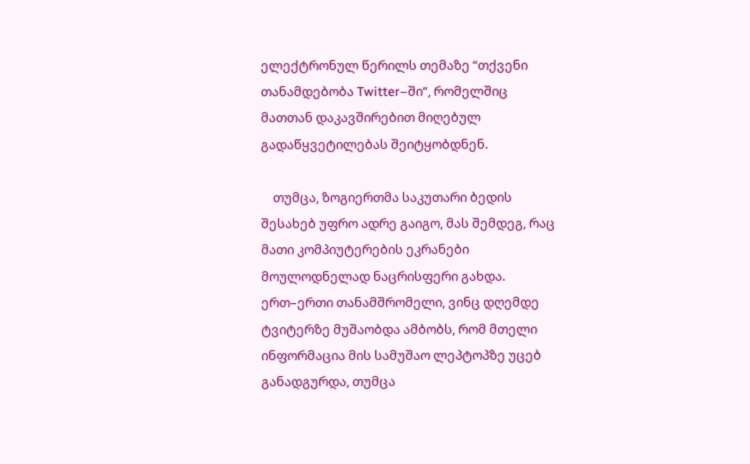ელექტრონულ წერილს თემაზე “თქვენი თანამდებობა Twitter–ში“, რომელშიც მათთან დაკავშირებით მიღებულ გადაწყვეტილებას შეიტყობდნენ.

    თუმცა, ზოგიერთმა საკუთარი ბედის შესახებ უფრო ადრე გაიგო, მას შემდეგ, რაც მათი კომპიუტერების ეკრანები მოულოდნელად ნაცრისფერი გახდა. ერთ–ერთი თანამშრომელი, ვინც დღემდე ტვიტერზე მუშაობდა ამბობს, რომ მთელი ინფორმაცია მის სამუშაო ლეპტოპზე უცებ განადგურდა, თუმცა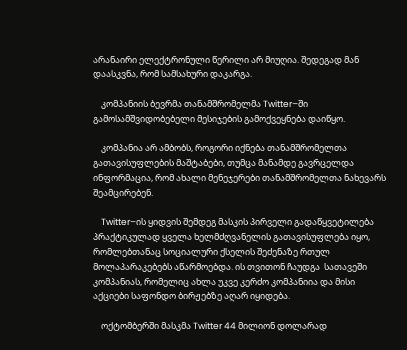არანაირი ელექტრონული წერილი არ მიუღია. შედეგად მან დაასკვნა, რომ სამსახური დაკარგა.

    კომპანიის ბევრმა თანამშრომელმა Twitter–ში გამოსამშვიდობებელი მესიჯების გამოქვეყნება დაიწყო.

    კომპანია არ ამბობს, როგორი იქნება თანამშრომელთა გათავისუფლების მაშტაბები, თუმცა მანამდე გავრცელდა ინფორმაცია, რომ ახალი მენეჯერები თანამშრომელთა ნახევარს შეამცირებენ.

    Twitter–ის ყიდვის შემდეგ მასკის პირველი გადაწყვეტილება პრაქტიკულად ყველა ხელმძღვანელის გათავისუფლება იყო, რომლებთანაც სოციალური ქსელის შეძენაზე რთულ მოლაპარაკებებს აწარმოებდა. ის თვითონ ჩაუდგა  სათავეში კომპანიას, რომელიც ახლა უკვე კერძო კომპანიია და მისი აქციები საფონდო ბირჟებზე აღარ იყიდება.

    ოქტომბერში მასკმა Twitter 44 მილიონ დოლარად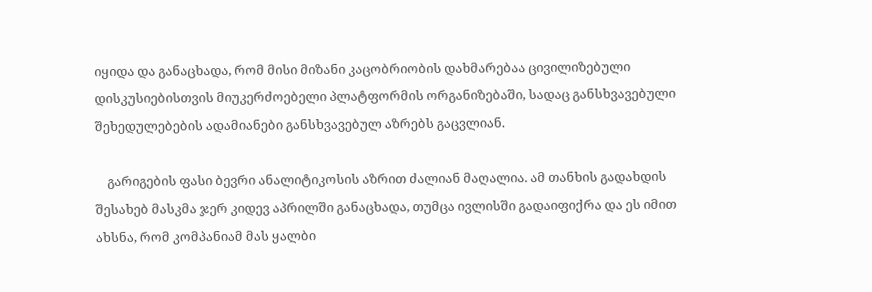იყიდა და განაცხადა, რომ მისი მიზანი კაცობრიობის დახმარებაა ცივილიზებული დისკუსიებისთვის მიუკერძოებელი პლატფორმის ორგანიზებაში, სადაც განსხვავებული შეხედულებების ადამიანები განსხვავებულ აზრებს გაცვლიან.

    გარიგების ფასი ბევრი ანალიტიკოსის აზრით ძალიან მაღალია. ამ თანხის გადახდის შესახებ მასკმა ჯერ კიდევ აპრილში განაცხადა, თუმცა ივლისში გადაიფიქრა და ეს იმით ახსნა, რომ კომპანიამ მას ყალბი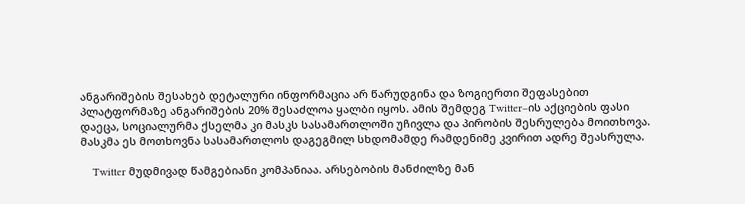ანგარიშების შესახებ დეტალური ინფორმაცია არ წარუდგინა და ზოგიერთი შეფასებით პლატფორმაზე ანგარიშების 20% შესაძლოა ყალბი იყოს. ამის შემდეგ Twitter–ის აქციების ფასი დაეცა, სოციალურმა ქსელმა კი მასკს სასამართლოში უჩივლა და პირობის შესრულება მოითხოვა. მასკმა ეს მოთხოვნა სასამართლოს დაგეგმილ სხდომამდე რამდენიმე კვირით ადრე შეასრულა.

    Twitter მუდმივად წამგებიანი კომპანიაა. არსებობის მანძილზე მან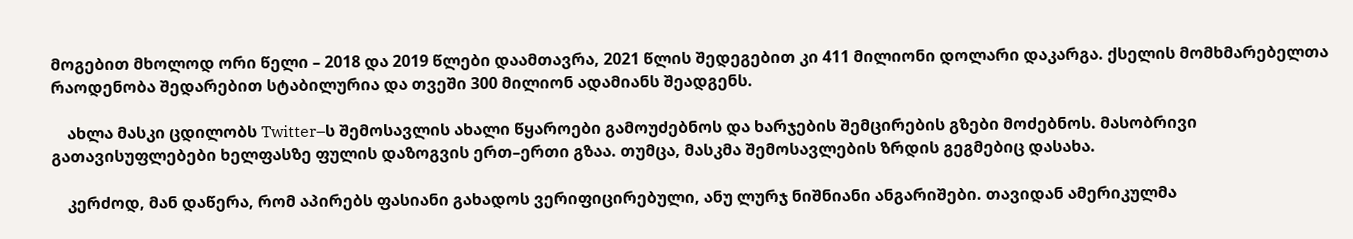მოგებით მხოლოდ ორი წელი – 2018 და 2019 წლები დაამთავრა, 2021 წლის შედეგებით კი 411 მილიონი დოლარი დაკარგა. ქსელის მომხმარებელთა რაოდენობა შედარებით სტაბილურია და თვეში 300 მილიონ ადამიანს შეადგენს.

    ახლა მასკი ცდილობს Twitter–ს შემოსავლის ახალი წყაროები გამოუძებნოს და ხარჯების შემცირების გზები მოძებნოს. მასობრივი გათავისუფლებები ხელფასზე ფულის დაზოგვის ერთ–ერთი გზაა. თუმცა, მასკმა შემოსავლების ზრდის გეგმებიც დასახა.

    კერძოდ, მან დაწერა, რომ აპირებს ფასიანი გახადოს ვერიფიცირებული, ანუ ლურჯ ნიშნიანი ანგარიშები. თავიდან ამერიკულმა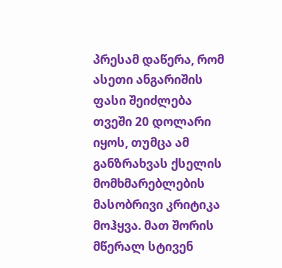პრესამ დაწერა, რომ ასეთი ანგარიშის ფასი შეიძლება თვეში 20 დოლარი იყოს, თუმცა ამ განზრახვას ქსელის მომხმარებლების მასობრივი კრიტიკა მოჰყვა. მათ შორის მწერალ სტივენ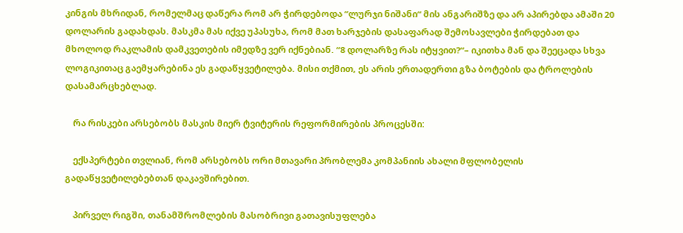კინგის მხრიდან, რომელმაც დაწერა რომ არ ჭირდებოდა “ლურჯი ნიშანი“ მის ანგარიშზე და არ აპირებდა ამაში 20 დოლარის გადახდას. მასკმა მას იქვე უპასუხა, რომ მათ ხარჯების დასაფარად შემოსავლები ჭირდებათ და მხოლოდ რაკლამის დამკვეთების იმედზე ვერ იქნებიან. “8 დოლარზე რას იტყვით?“– იკითხა მან და შეეცადა სხვა ლოგიკითაც გაემყარებინა ეს გადაწყვეტილება. მისი თქმით, ეს არის ერთადერთი გზა ბოტების და ტროლების დასამარცხებლად.

    რა რისკები არსებობს მასკის მიერ ტვიტერის რეფორმირების პროცესში:

    ექსპერტები თვლიან, რომ არსებობს ორი მთავარი პრობლემა კომპანიის ახალი მფლობელის გადაწყვეტილებებთან დაკავშირებით.

    პირველ რიგში, თანამშრომლების მასობრივი გათავისუფლება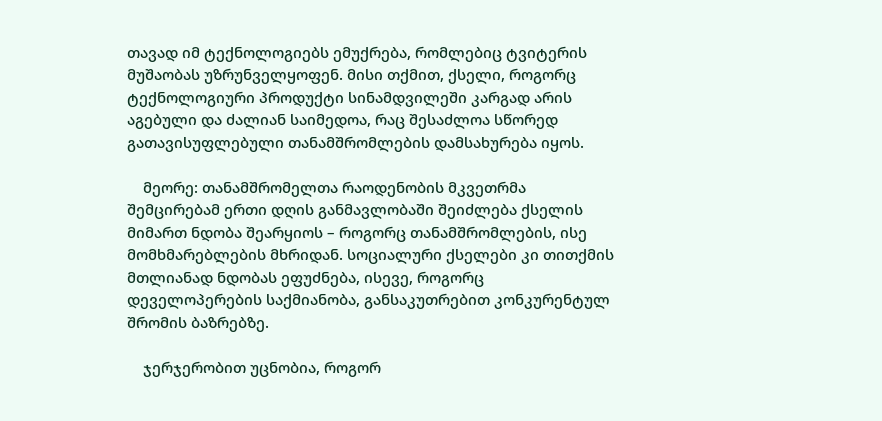თავად იმ ტექნოლოგიებს ემუქრება, რომლებიც ტვიტერის მუშაობას უზრუნველყოფენ. მისი თქმით, ქსელი, როგორც ტექნოლოგიური პროდუქტი სინამდვილეში კარგად არის აგებული და ძალიან საიმედოა, რაც შესაძლოა სწორედ გათავისუფლებული თანამშრომლების დამსახურება იყოს.

    მეორე: თანამშრომელთა რაოდენობის მკვეთრმა შემცირებამ ერთი დღის განმავლობაში შეიძლება ქსელის მიმართ ნდობა შეარყიოს – როგორც თანამშრომლების, ისე მომხმარებლების მხრიდან. სოციალური ქსელები კი თითქმის მთლიანად ნდობას ეფუძნება, ისევე, როგორც დეველოპერების საქმიანობა, განსაკუთრებით კონკურენტულ შრომის ბაზრებზე.

    ჯერჯერობით უცნობია, როგორ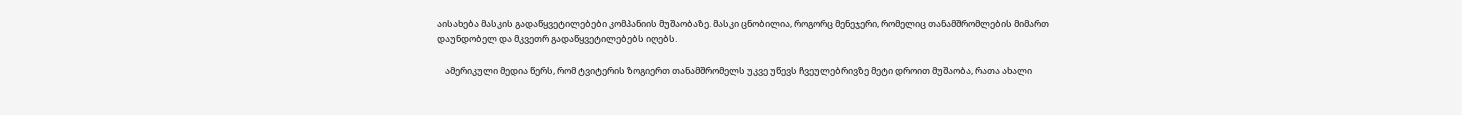აისახება მასკის გადაწყვეტილებები კომპანიის მუშაობაზე. მასკი ცნობილია, როგორც მენეჯერი, რომელიც თანამშრომლების მიმართ დაუნდობელ და მკვეთრ გადაწყვეტილებებს იღებს.

    ამერიკული მედია წერს, რომ ტვიტერის ზოგიერთ თანამშრომელს უკვე უწევს ჩვეულებრივზე მეტი დროით მუშაობა, რათა ახალი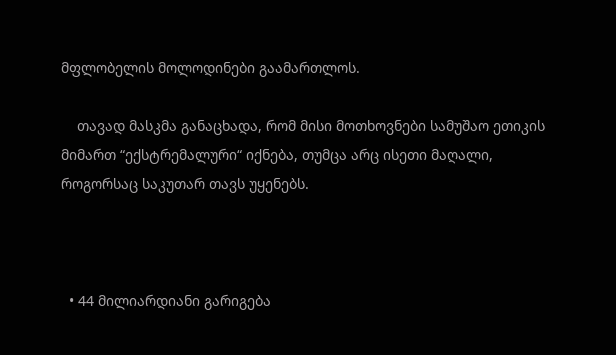მფლობელის მოლოდინები გაამართლოს.

    თავად მასკმა განაცხადა, რომ მისი მოთხოვნები სამუშაო ეთიკის მიმართ “ექსტრემალური“ იქნება, თუმცა არც ისეთი მაღალი, როგორსაც საკუთარ თავს უყენებს.



  • 44 მილიარდიანი გარიგება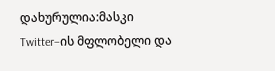დახურულია:მასკი Twitter–ის მფლობელი და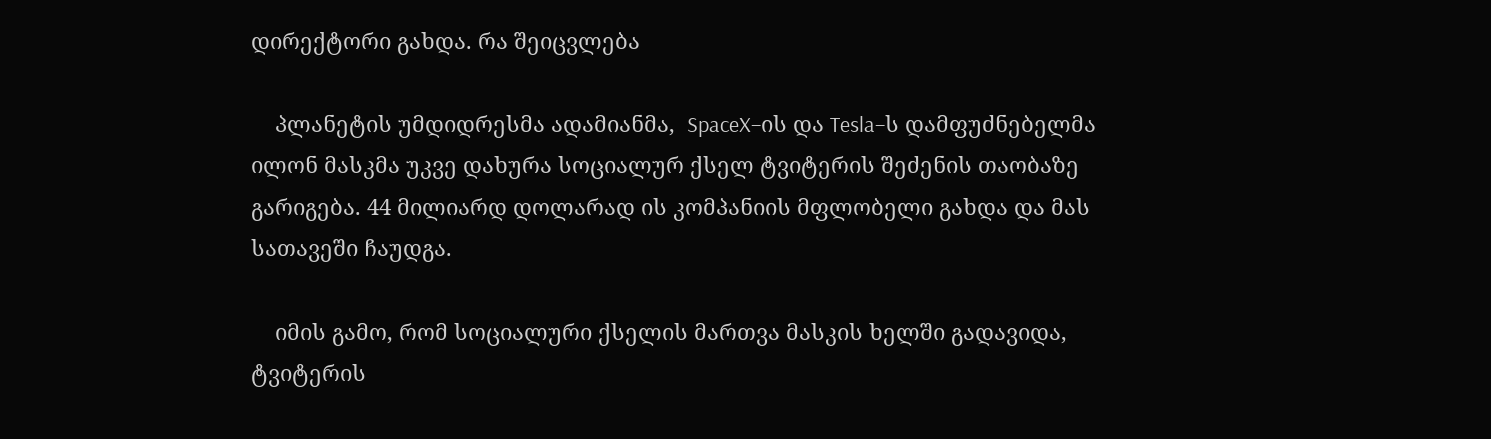დირექტორი გახდა. რა შეიცვლება

    პლანეტის უმდიდრესმა ადამიანმა,  SpaceX–ის და Tesla–ს დამფუძნებელმა ილონ მასკმა უკვე დახურა სოციალურ ქსელ ტვიტერის შეძენის თაობაზე გარიგება. 44 მილიარდ დოლარად ის კომპანიის მფლობელი გახდა და მას სათავეში ჩაუდგა.

    იმის გამო, რომ სოციალური ქსელის მართვა მასკის ხელში გადავიდა, ტვიტერის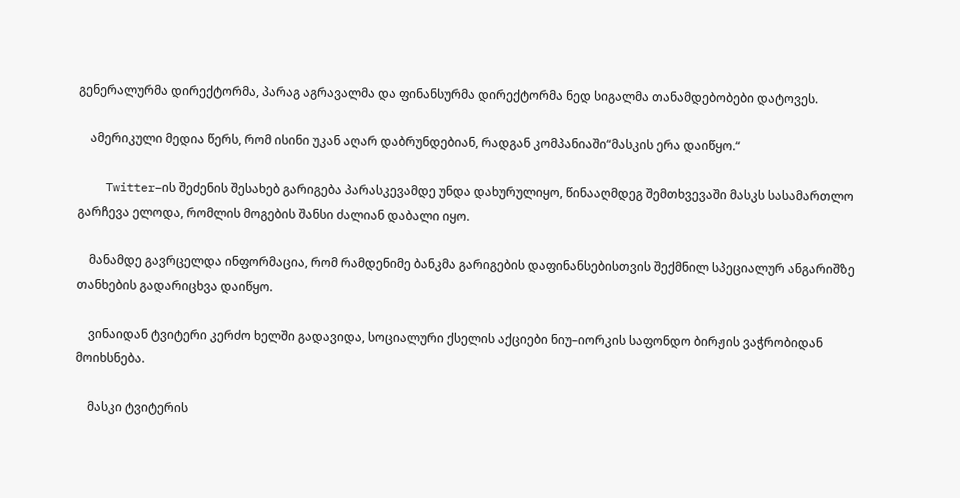გენერალურმა დირექტორმა, პარაგ აგრავალმა და ფინანსურმა დირექტორმა ნედ სიგალმა თანამდებობები დატოვეს.

    ამერიკული მედია წერს, რომ ისინი უკან აღარ დაბრუნდებიან, რადგან კომპანიაში“მასკის ერა დაიწყო.“

    Twitter–ის შეძენის შესახებ გარიგება პარასკევამდე უნდა დახურულიყო, წინააღმდეგ შემთხვევაში მასკს სასამართლო გარჩევა ელოდა, რომლის მოგების შანსი ძალიან დაბალი იყო.

    მანამდე გავრცელდა ინფორმაცია, რომ რამდენიმე ბანკმა გარიგების დაფინანსებისთვის შექმნილ სპეციალურ ანგარიშზე თანხების გადარიცხვა დაიწყო.

    ვინაიდან ტვიტერი კერძო ხელში გადავიდა, სოციალური ქსელის აქციები ნიუ–იორკის საფონდო ბირჟის ვაჭრობიდან მოიხსნება.

    მასკი ტვიტერის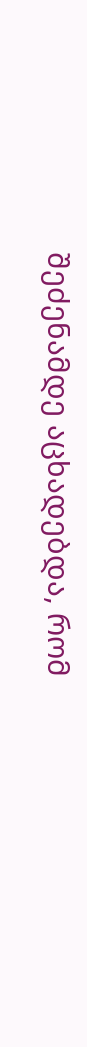შეძენამდე აცხადებდა, რომ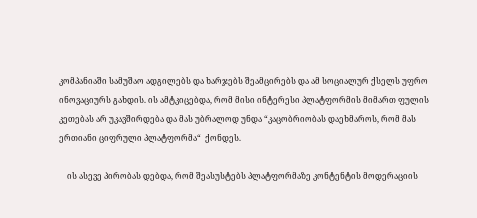კომპანიაში სამუშაო ადგილებს და ხარჯებს შეამცირებს და ამ სოციალურ ქსელს უფრო ინოვაციურს გახდის. ის ამტკიცებდა, რომ მისი ინტერესი პლატფორმის მიმართ ფულის კეთებას არ უკავშირდება და მას უბრალოდ უნდა “კაცობრიობას დაეხმაროს, რომ მას ერთიანი ციფრული პლატფორმა“  ქონდეს.

    ის ასევე პირობას დებდა, რომ შეასუსტებს პლატფორმაზე კონტენტის მოდერაციის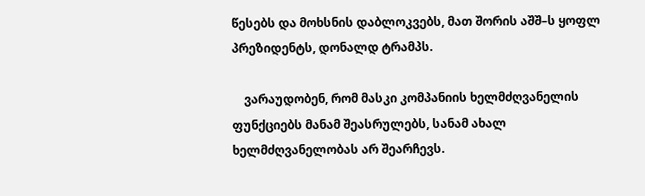წესებს და მოხსნის დაბლოკვებს, მათ შორის აშშ–ს ყოფლ პრეზიდენტს, დონალდ ტრამპს.

    ვარაუდობენ, რომ მასკი კომპანიის ხელმძღვანელის ფუნქციებს მანამ შეასრულებს, სანამ ახალ ხელმძღვანელობას არ შეარჩევს.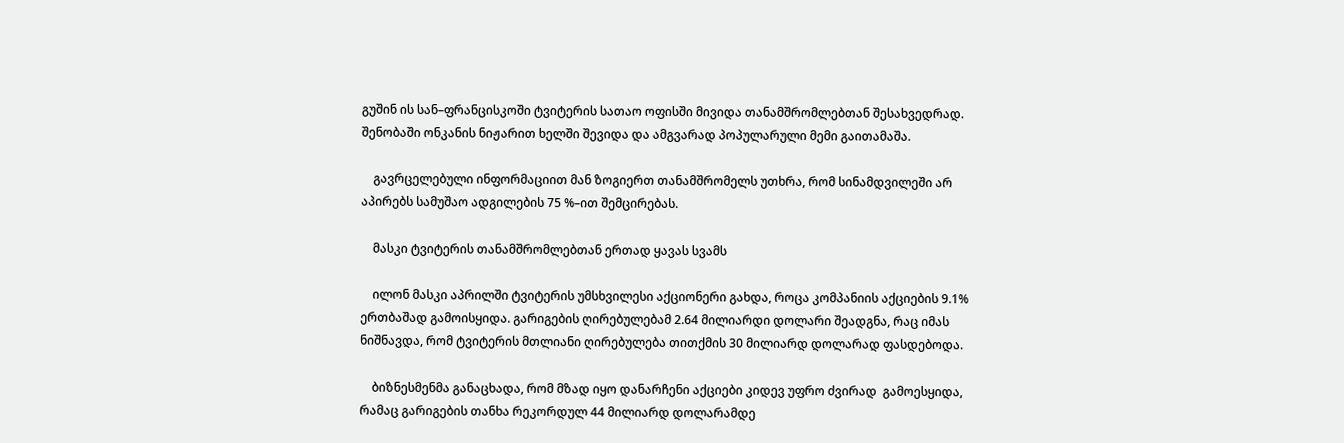გუშინ ის სან–ფრანცისკოში ტვიტერის სათაო ოფისში მივიდა თანამშრომლებთან შესახვედრად. შენობაში ონკანის ნიჟარით ხელში შევიდა და ამგვარად პოპულარული მემი გაითამაშა.

    გავრცელებული ინფორმაციით მან ზოგიერთ თანამშრომელს უთხრა, რომ სინამდვილეში არ აპირებს სამუშაო ადგილების 75 %–ით შემცირებას.

    მასკი ტვიტერის თანამშრომლებთან ერთად ყავას სვამს

    ილონ მასკი აპრილში ტვიტერის უმსხვილესი აქციონერი გახდა, როცა კომპანიის აქციების 9.1% ერთბაშად გამოისყიდა. გარიგების ღირებულებამ 2.64 მილიარდი დოლარი შეადგნა, რაც იმას ნიშნავდა, რომ ტვიტერის მთლიანი ღირებულება თითქმის 30 მილიარდ დოლარად ფასდებოდა.

    ბიზნესმენმა განაცხადა, რომ მზად იყო დანარჩენი აქციები კიდევ უფრო ძვირად  გამოესყიდა, რამაც გარიგების თანხა რეკორდულ 44 მილიარდ დოლარამდე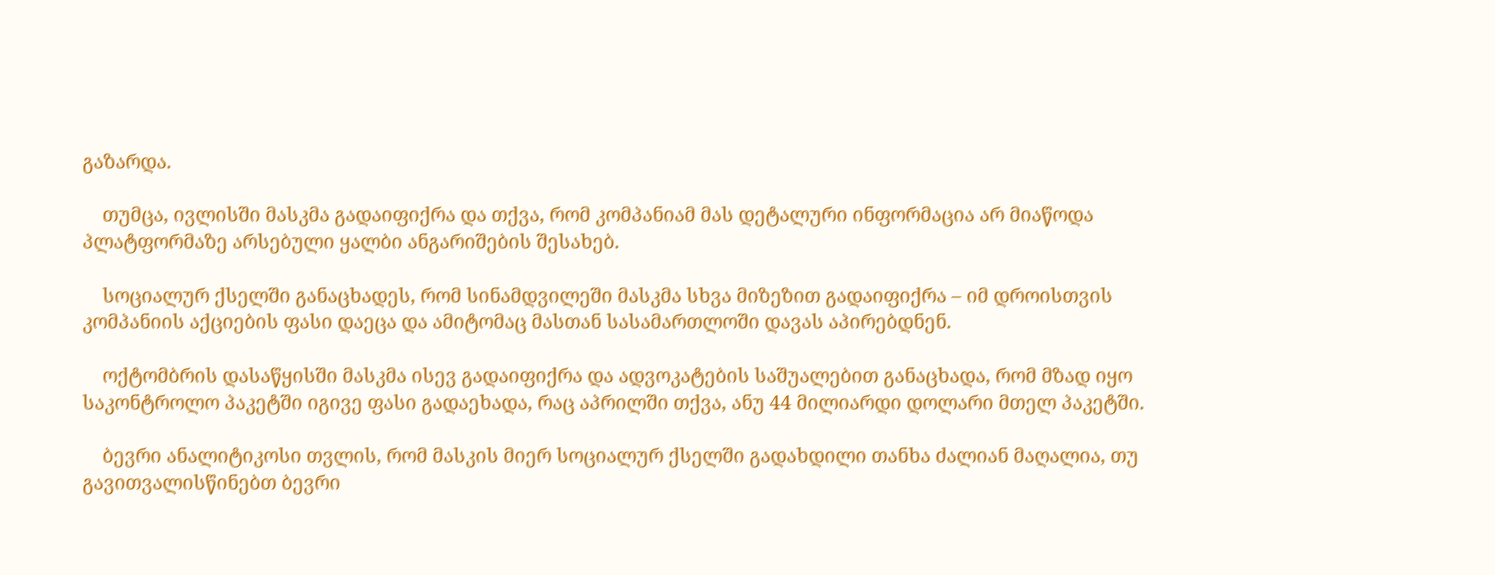გაზარდა.

    თუმცა, ივლისში მასკმა გადაიფიქრა და თქვა, რომ კომპანიამ მას დეტალური ინფორმაცია არ მიაწოდა პლატფორმაზე არსებული ყალბი ანგარიშების შესახებ.

    სოციალურ ქსელში განაცხადეს, რომ სინამდვილეში მასკმა სხვა მიზეზით გადაიფიქრა – იმ დროისთვის კომპანიის აქციების ფასი დაეცა და ამიტომაც მასთან სასამართლოში დავას აპირებდნენ.

    ოქტომბრის დასაწყისში მასკმა ისევ გადაიფიქრა და ადვოკატების საშუალებით განაცხადა, რომ მზად იყო საკონტროლო პაკეტში იგივე ფასი გადაეხადა, რაც აპრილში თქვა, ანუ 44 მილიარდი დოლარი მთელ პაკეტში.

    ბევრი ანალიტიკოსი თვლის, რომ მასკის მიერ სოციალურ ქსელში გადახდილი თანხა ძალიან მაღალია, თუ გავითვალისწინებთ ბევრი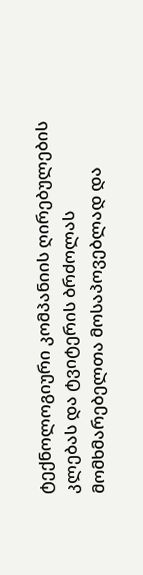ტექნოლოგიური კომპანიის ღირებულების კლებას და ტვიტერის ბრძოლას მომხმარებელთა მოსაპოვებლად და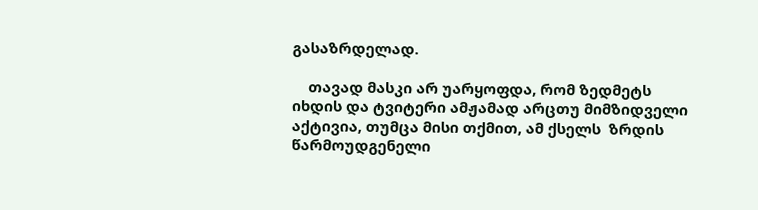გასაზრდელად.

    თავად მასკი არ უარყოფდა, რომ ზედმეტს იხდის და ტვიტერი ამჟამად არცთუ მიმზიდველი აქტივია, თუმცა მისი თქმით, ამ ქსელს  ზრდის წარმოუდგენელი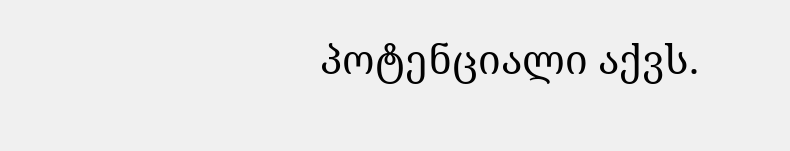პოტენციალი აქვს.